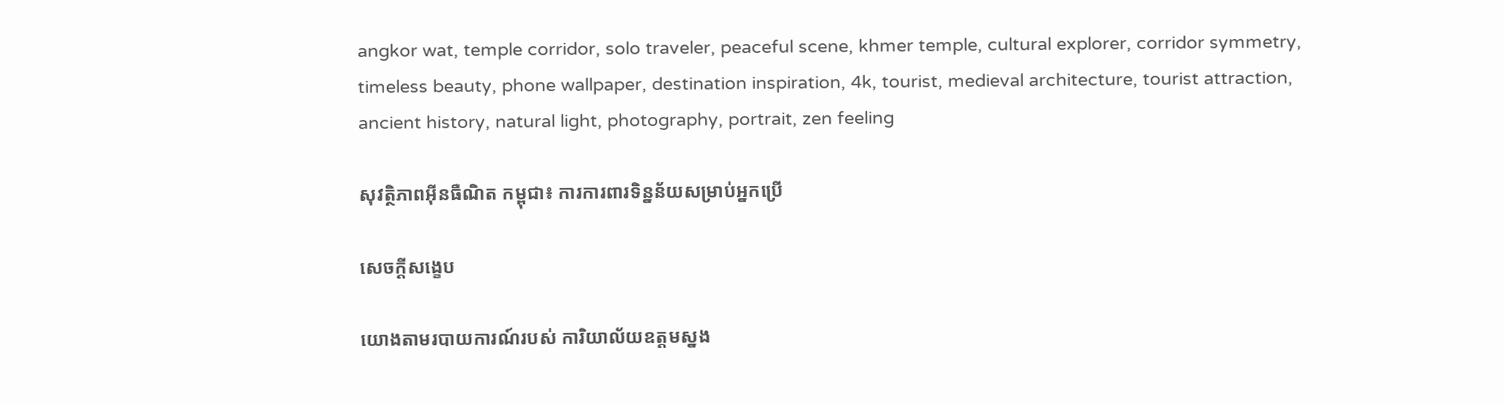angkor wat, temple corridor, solo traveler, peaceful scene, khmer temple, cultural explorer, corridor symmetry, timeless beauty, phone wallpaper, destination inspiration, 4k, tourist, medieval architecture, tourist attraction, ancient history, natural light, photography, portrait, zen feeling

សុវត្ថិភាពអ៊ីនធឺណិត កម្ពុជា៖ ការការពារទិន្នន័យសម្រាប់អ្នកប្រើ

សេចក្តីសង្ខេប

យោងតាមរបាយការណ៍របស់ ការិយាល័យឧត្តមស្នង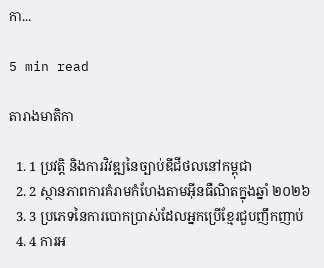កា...

5 min read

តារាងមាតិកា

  1. 1 ប្រវត្តិ និងការវិវឌ្ឍនៃច្បាប់ឌីជីថលនៅកម្ពុជា
  2. 2 ស្ថានភាពការគំរាមកំហែងតាមអ៊ីនធឺណិតក្នុងឆ្នាំ ២០២៦
  3. 3 ប្រភេទនៃការបោកប្រាស់ដែលអ្នកប្រើខ្មែរជួបញឹកញាប់
  4. 4 ការអ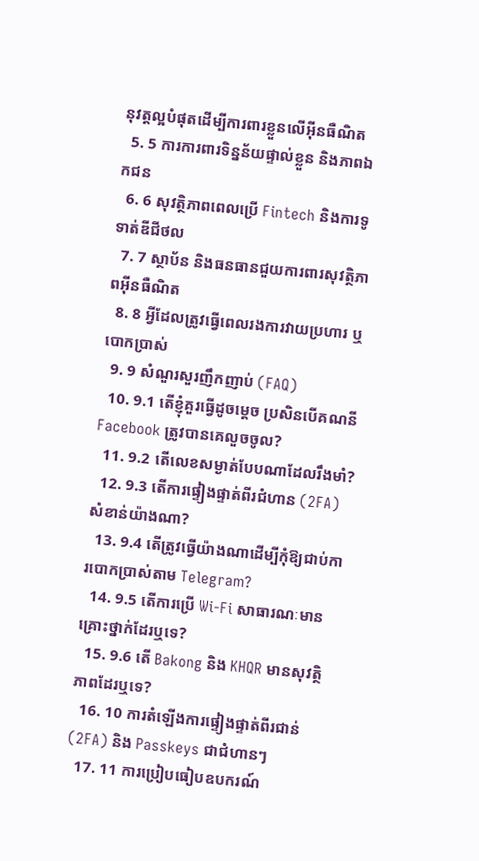នុវត្តល្អបំផុតដើម្បីការពារខ្លួនលើអ៊ីនធឺណិត
  5. 5 ការការពារទិន្នន័យផ្ទាល់ខ្លួន និងភាពឯកជន
  6. 6 សុវត្ថិភាពពេលប្រើ Fintech និងការទូទាត់ឌីជីថល
  7. 7 ស្ថាប័ន និងធនធានជួយការពារសុវត្ថិភាពអ៊ីនធឺណិត
  8. 8 អ្វីដែលត្រូវធ្វើពេលរងការវាយប្រហារ ឬបោកប្រាស់
  9. 9 សំណួរសួរញឹកញាប់ (FAQ)
  10. 9.1 តើខ្ញុំគួរធ្វើដូចម្ដេច ប្រសិនបើគណនី Facebook ត្រូវបានគេលួចចូល?
  11. 9.2 តើលេខសម្ងាត់បែបណាដែលរឹងមាំ?
  12. 9.3 តើការផ្ទៀងផ្ទាត់ពីរជំហាន (2FA) សំខាន់យ៉ាងណា?
  13. 9.4 តើត្រូវធ្វើយ៉ាងណាដើម្បីកុំឱ្យជាប់ការបោកប្រាស់តាម Telegram?
  14. 9.5 តើការប្រើ Wi-Fi សាធារណៈមានគ្រោះថ្នាក់ដែរឬទេ?
  15. 9.6 តើ Bakong និង KHQR មានសុវត្ថិភាពដែរឬទេ?
  16. 10 ការតំឡើងការផ្ទៀងផ្ទាត់ពីរជាន់ (2FA) និង Passkeys ជាជំហានៗ
  17. 11 ការប្រៀបធៀបឧបករណ៍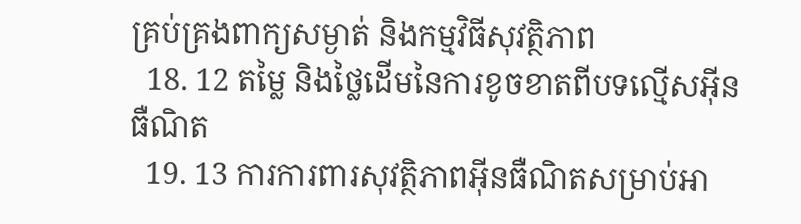គ្រប់គ្រងពាក្យសម្ងាត់ និងកម្មវិធីសុវត្ថិភាព
  18. 12 តម្លៃ និងថ្លៃដើមនៃការខូចខាតពីបទល្មើសអ៊ីនធឺណិត
  19. 13 ការការពារសុវត្ថិភាពអ៊ីនធឺណិតសម្រាប់អា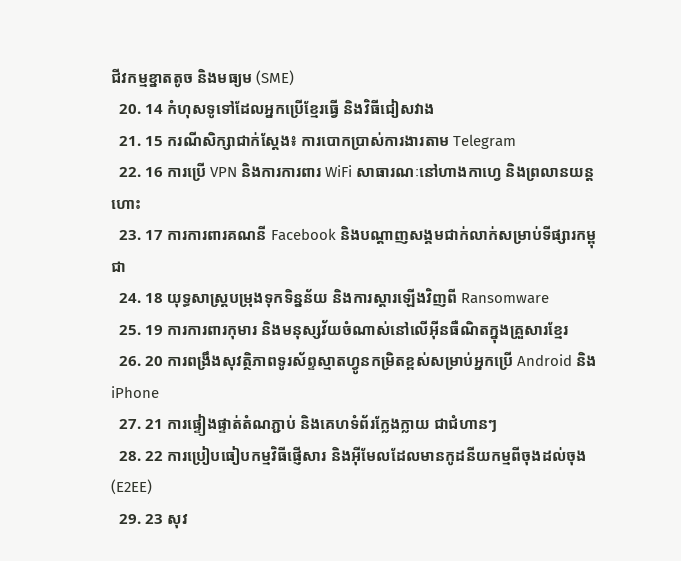ជីវកម្មខ្នាតតូច និងមធ្យម (SME)
  20. 14 កំហុសទូទៅដែលអ្នកប្រើខ្មែរធ្វើ និងវិធីជៀសវាង
  21. 15 ករណីសិក្សាជាក់ស្តែង៖ ការបោកប្រាស់ការងារតាម Telegram
  22. 16 ការប្រើ VPN និងការការពារ WiFi សាធារណៈនៅហាងកាហ្វេ និងព្រលានយន្តហោះ
  23. 17 ការការពារគណនី Facebook និងបណ្តាញសង្គមជាក់លាក់សម្រាប់ទីផ្សារកម្ពុជា
  24. 18 យុទ្ធសាស្ត្របម្រុងទុកទិន្នន័យ និងការស្តារឡើងវិញពី Ransomware
  25. 19 ការការពារកុមារ និងមនុស្សវ័យចំណាស់នៅលើអ៊ីនធឺណិតក្នុងគ្រួសារខ្មែរ
  26. 20 ការពង្រឹងសុវត្ថិភាពទូរស័ព្ទស្មាតហ្វូនកម្រិតខ្ពស់សម្រាប់អ្នកប្រើ Android និង iPhone
  27. 21 ការផ្ទៀងផ្ទាត់តំណភ្ជាប់ និងគេហទំព័រក្លែងក្លាយ ជាជំហានៗ
  28. 22 ការប្រៀបធៀបកម្មវិធីផ្ញើសារ និងអ៊ីមែលដែលមានកូដនីយកម្មពីចុងដល់ចុង (E2EE)
  29. 23 សុវ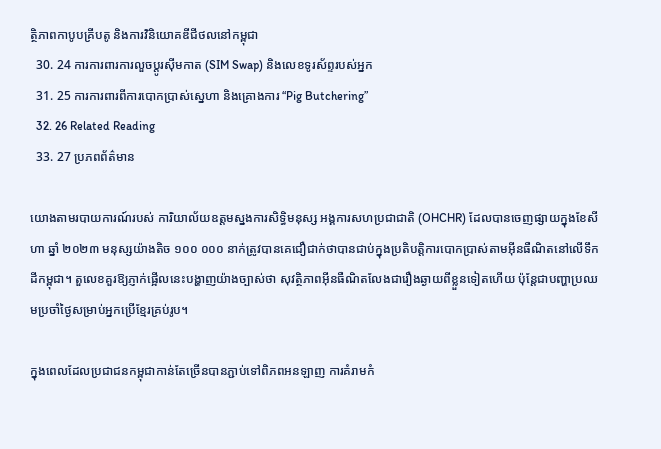ត្ថិភាពកាបូបគ្រីបតូ និងការវិនិយោគឌីជីថលនៅកម្ពុជា
  30. 24 ការការពារការលួចប្តូរស៊ីមកាត (SIM Swap) និងលេខទូរស័ព្ទរបស់អ្នក
  31. 25 ការការពារពីការបោកប្រាស់ស្នេហា និងគ្រោងការ “Pig Butchering”
  32. 26 Related Reading
  33. 27 ប្រភពព័ត៌មាន

យោងតាមរបាយការណ៍របស់ ការិយាល័យឧត្តមស្នងការសិទ្ធិមនុស្ស អង្គការសហប្រជាជាតិ (OHCHR) ដែលបានចេញផ្សាយក្នុងខែសីហា ឆ្នាំ ២០២៣ មនុស្សយ៉ាងតិច ១០០ ០០០ នាក់ត្រូវបានគេជឿជាក់ថាបានជាប់ក្នុងប្រតិបត្តិការបោកប្រាស់តាមអ៊ីនធឺណិតនៅលើទឹកដីកម្ពុជា។ តួលេខគួរឱ្យភ្ញាក់ផ្អើលនេះបង្ហាញយ៉ាងច្បាស់ថា សុវត្ថិភាពអ៊ីនធឺណិតលែងជារឿងឆ្ងាយពីខ្លួនទៀតហើយ ប៉ុន្តែជាបញ្ហាប្រឈមប្រចាំថ្ងៃសម្រាប់អ្នកប្រើខ្មែរគ្រប់រូប។

ក្នុងពេលដែលប្រជាជនកម្ពុជាកាន់តែច្រើនបានភ្ជាប់ទៅពិភពអនឡាញ ការគំរាមកំ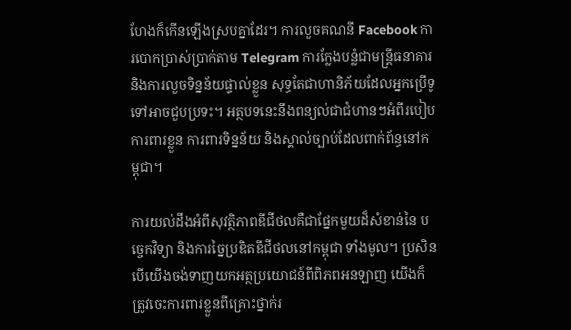ហែងក៏កើនឡើងស្របគ្នាដែរ។ ការលួចគណនី Facebook ការបោកប្រាស់ប្រាក់តាម Telegram ការក្លែងបន្លំជាមន្ត្រីធនាគារ និងការលួចទិន្នន័យផ្ទាល់ខ្លួន សុទ្ធតែជាហានិភ័យដែលអ្នកប្រើទូទៅអាចជួបប្រទះ។ អត្ថបទនេះនឹងពន្យល់ជាជំហានៗអំពីរបៀបការពារខ្លួន ការពារទិន្នន័យ និងស្គាល់ច្បាប់ដែលពាក់ព័ន្ធនៅកម្ពុជា។

ការយល់ដឹងអំពីសុវត្ថិភាពឌីជីថលគឺជាផ្នែកមួយដ៏សំខាន់នៃ បច្ចេកវិទ្យា និងការច្នៃប្រឌិតឌីជីថលនៅកម្ពុជា ទាំងមូល។ ប្រសិនបើយើងចង់ទាញយកអត្ថប្រយោជន៍ពីពិភពអនឡាញ យើងក៏ត្រូវចេះការពារខ្លួនពីគ្រោះថ្នាក់រ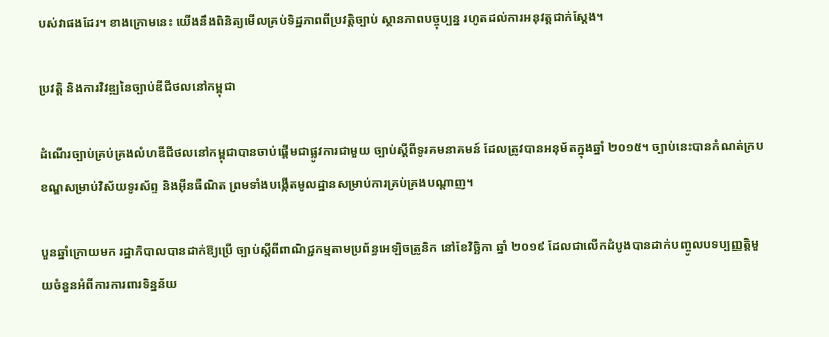បស់វាផងដែរ។ ខាងក្រោមនេះ យើងនឹងពិនិត្យមើលគ្រប់ទិដ្ឋភាពពីប្រវត្តិច្បាប់ ស្ថានភាពបច្ចុប្បន្ន រហូតដល់ការអនុវត្តជាក់ស្ដែង។

ប្រវត្តិ និងការវិវឌ្ឍនៃច្បាប់ឌីជីថលនៅកម្ពុជា

ដំណើរច្បាប់គ្រប់គ្រងលំហឌីជីថលនៅកម្ពុជាបានចាប់ផ្ដើមជាផ្លូវការជាមួយ ច្បាប់ស្ដីពីទូរគមនាគមន៍ ដែលត្រូវបានអនុម័តក្នុងឆ្នាំ ២០១៥។ ច្បាប់នេះបានកំណត់ក្របខណ្ឌសម្រាប់វិស័យទូរស័ព្ទ និងអ៊ីនធឺណិត ព្រមទាំងបង្កើតមូលដ្ឋានសម្រាប់ការគ្រប់គ្រងបណ្ដាញ។

បួនឆ្នាំក្រោយមក រដ្ឋាភិបាលបានដាក់ឱ្យប្រើ ច្បាប់ស្ដីពីពាណិជ្ជកម្មតាមប្រព័ន្ធអេឡិចត្រូនិក នៅខែវិច្ឆិកា ឆ្នាំ ២០១៩ ដែលជាលើកដំបូងបានដាក់បញ្ចូលបទប្បញ្ញត្តិមួយចំនួនអំពីការការពារទិន្នន័យ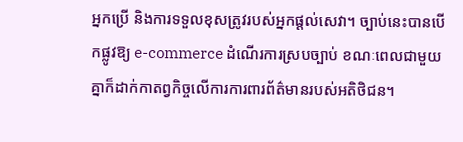អ្នកប្រើ និងការទទួលខុសត្រូវរបស់អ្នកផ្ដល់សេវា។ ច្បាប់នេះបានបើកផ្លូវឱ្យ e-commerce ដំណើរការស្របច្បាប់ ខណៈពេលជាមួយគ្នាក៏ដាក់កាតព្វកិច្ចលើការការពារព័ត៌មានរបស់អតិថិជន។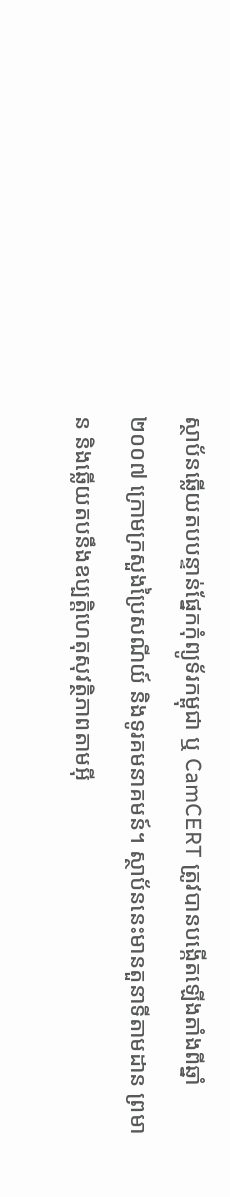ស្ថាប័នឆ្លើយតបបន្ទាន់ផ្នែកកុំព្យូទ័រកម្ពុជា ឬ CamCERT ត្រូវបានបង្កើតឡើងតាំងពីឆ្នាំ ២០០៧ ក្រោមក្រសួងប្រៃសណីយ៍ និងទូរគមនាគមន៍។ ស្ថាប័ននេះមានតួនាទីតាមដាន ព្រមាន និងឆ្លើយតបនឹងឧប្បត្តិហេតុសុវត្ថិភាពតាមអ៊ី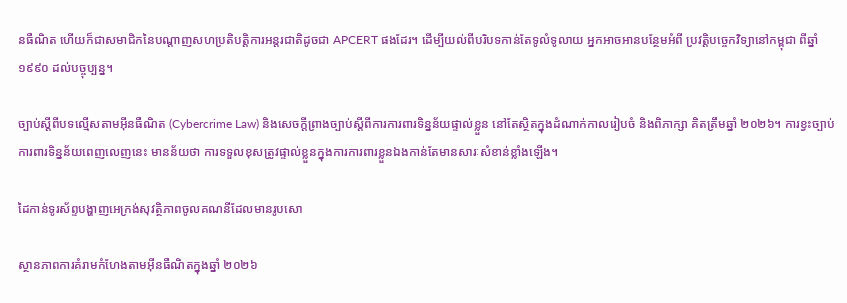នធឺណិត ហើយក៏ជាសមាជិកនៃបណ្ដាញសហប្រតិបត្តិការអន្តរជាតិដូចជា APCERT ផងដែរ។ ដើម្បីយល់ពីបរិបទកាន់តែទូលំទូលាយ អ្នកអាចអានបន្ថែមអំពី ប្រវត្តិបច្ចេកវិទ្យានៅកម្ពុជា ពីឆ្នាំ១៩៩០ ដល់បច្ចុប្បន្ន។

ច្បាប់ស្ដីពីបទល្មើសតាមអ៊ីនធឺណិត (Cybercrime Law) និងសេចក្ដីព្រាងច្បាប់ស្ដីពីការការពារទិន្នន័យផ្ទាល់ខ្លួន នៅតែស្ថិតក្នុងដំណាក់កាលរៀបចំ និងពិភាក្សា គិតត្រឹមឆ្នាំ ២០២៦។ ការខ្វះច្បាប់ការពារទិន្នន័យពេញលេញនេះ មានន័យថា ការទទួលខុសត្រូវផ្ទាល់ខ្លួនក្នុងការការពារខ្លួនឯងកាន់តែមានសារៈសំខាន់ខ្លាំងឡើង។

ដៃកាន់ទូរស័ព្ទបង្ហាញអេក្រង់សុវត្ថិភាពចូលគណនីដែលមានរូបសោ

ស្ថានភាពការគំរាមកំហែងតាមអ៊ីនធឺណិតក្នុងឆ្នាំ ២០២៦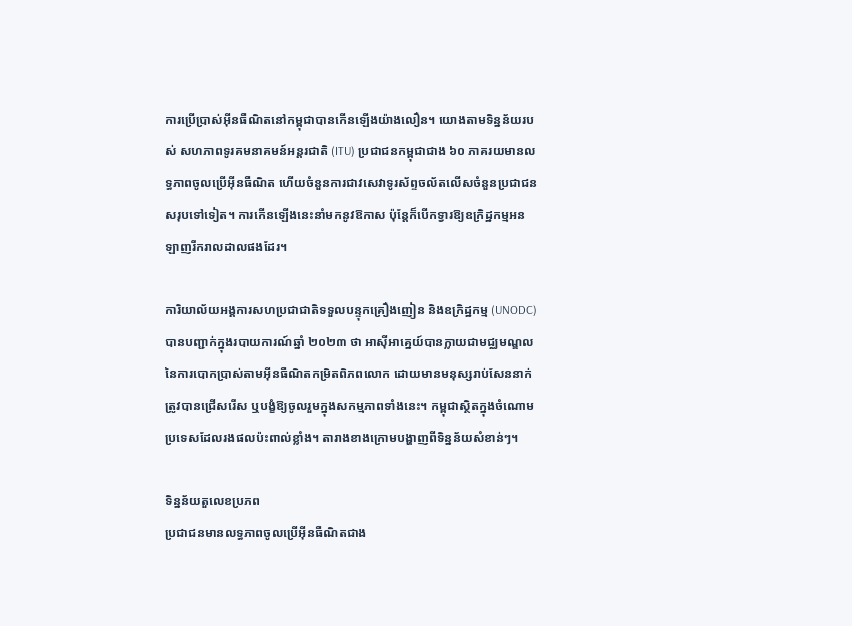ការប្រើប្រាស់អ៊ីនធឺណិតនៅកម្ពុជាបានកើនឡើងយ៉ាងលឿន។ យោងតាមទិន្នន័យរបស់ សហភាពទូរគមនាគមន៍អន្តរជាតិ (ITU) ប្រជាជនកម្ពុជាជាង ៦០ ភាគរយមានលទ្ធភាពចូលប្រើអ៊ីនធឺណិត ហើយចំនួនការជាវសេវាទូរស័ព្ទចល័តលើសចំនួនប្រជាជនសរុបទៅទៀត។ ការកើនឡើងនេះនាំមកនូវឱកាស ប៉ុន្តែក៏បើកទ្វារឱ្យឧក្រិដ្ឋកម្មអនឡាញរីករាលដាលផងដែរ។

ការិយាល័យអង្គការសហប្រជាជាតិទទួលបន្ទុកគ្រឿងញៀន និងឧក្រិដ្ឋកម្ម (UNODC) បានបញ្ជាក់ក្នុងរបាយការណ៍ឆ្នាំ ២០២៣ ថា អាស៊ីអាគ្នេយ៍បានក្លាយជាមជ្ឈមណ្ឌលនៃការបោកប្រាស់តាមអ៊ីនធឺណិតកម្រិតពិភពលោក ដោយមានមនុស្សរាប់សែននាក់ត្រូវបានជ្រើសរើស ឬបង្ខំឱ្យចូលរួមក្នុងសកម្មភាពទាំងនេះ។ កម្ពុជាស្ថិតក្នុងចំណោមប្រទេសដែលរងផលប៉ះពាល់ខ្លាំង។ តារាងខាងក្រោមបង្ហាញពីទិន្នន័យសំខាន់ៗ។

ទិន្នន័យតួលេខប្រភព
ប្រជាជនមានលទ្ធភាពចូលប្រើអ៊ីនធឺណិតជាង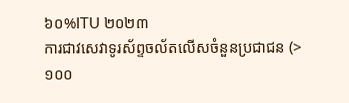៦០%ITU ២០២៣
ការជាវសេវាទូរស័ព្ទចល័តលើសចំនួនប្រជាជន (>១០០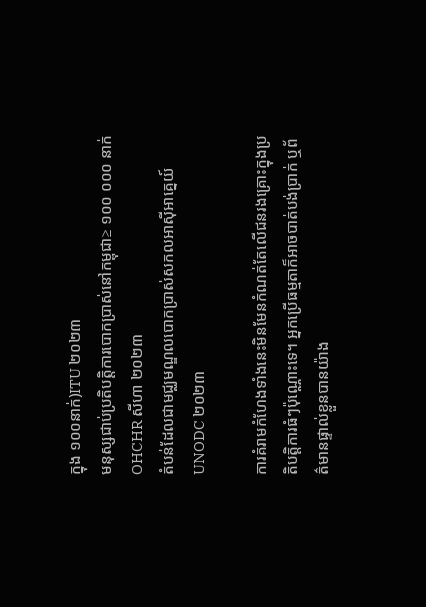ក្នុង ១០០នាក់)ITU ២០២៣
មនុស្សជាប់ប្រតិបត្តិការបោកប្រាស់នៅកម្ពុជា≥ ១០០ ០០០ នាក់OHCHR សីហា ២០២៣
តំបន់ដែលជាមជ្ឈមណ្ឌលបោកប្រាស់សកលអាស៊ីអាគ្នេយ៍UNODC ២០២៣

ការគំរាមកំហែងទាំងនេះមិនមែនកំណត់តែលើជនរងគ្រោះក្នុងប្រតិបត្តិការធំៗប៉ុណ្ណោះទេ។ អ្នកប្រើធម្មតាក៏អាចបាត់បង់ប្រាក់ ឬព័ត៌មានផ្ទាល់ខ្លួនបានយ៉ាង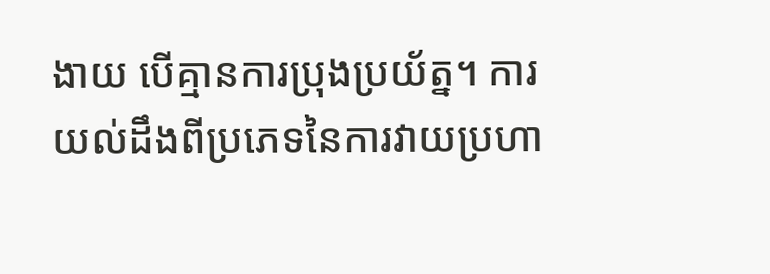ងាយ បើគ្មានការប្រុងប្រយ័ត្ន។ ការយល់ដឹងពីប្រភេទនៃការវាយប្រហា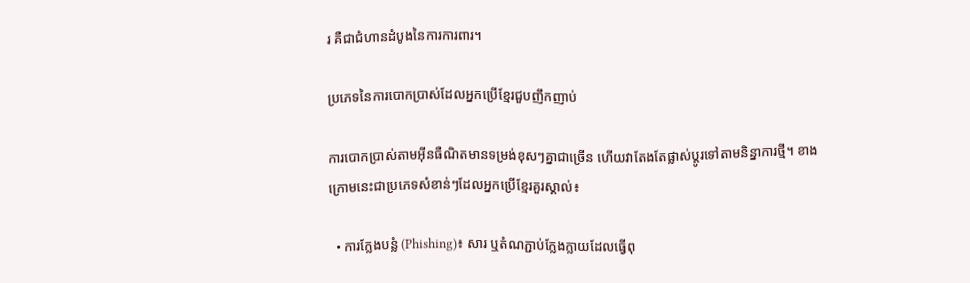រ គឺជាជំហានដំបូងនៃការការពារ។

ប្រភេទនៃការបោកប្រាស់ដែលអ្នកប្រើខ្មែរជួបញឹកញាប់

ការបោកប្រាស់តាមអ៊ីនធឺណិតមានទម្រង់ខុសៗគ្នាជាច្រើន ហើយវាតែងតែផ្លាស់ប្ដូរទៅតាមនិន្នាការថ្មី។ ខាងក្រោមនេះជាប្រភេទសំខាន់ៗដែលអ្នកប្រើខ្មែរគួរស្គាល់៖

  • ការក្លែងបន្លំ (Phishing)៖ សារ ឬតំណភ្ជាប់ក្លែងក្លាយដែលធ្វើពុ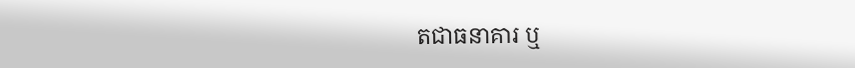តជាធនាគារ ឬ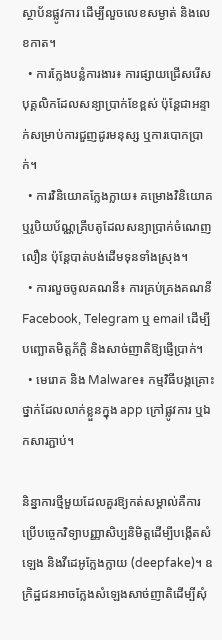ស្ថាប័នផ្លូវការ ដើម្បីលួចលេខសម្ងាត់ និងលេខកាត។
  • ការក្លែងបន្លំការងារ៖ ការផ្សាយជ្រើសរើសបុគ្គលិកដែលសន្យាប្រាក់ខែខ្ពស់ ប៉ុន្តែជាអន្ទាក់សម្រាប់ការជួញដូរមនុស្ស ឬការបោកប្រាក់។
  • ការវិនិយោគក្លែងក្លាយ៖ គម្រោងវិនិយោគ ឬរូបិយប័ណ្ណគ្រីបតូដែលសន្យាប្រាក់ចំណេញលឿន ប៉ុន្តែបាត់បង់ដើមទុនទាំងស្រុង។
  • ការលួចចូលគណនី៖ ការគ្រប់គ្រងគណនី Facebook, Telegram ឬ email ដើម្បីបញ្ឆោតមិត្តភ័ក្ដិ និងសាច់ញាតិឱ្យផ្ញើប្រាក់។
  • មេរោគ និង Malware៖ កម្មវិធីបង្កគ្រោះថ្នាក់ដែលលាក់ខ្លួនក្នុង app ក្រៅផ្លូវការ ឬឯកសារភ្ជាប់។

និន្នាការថ្មីមួយដែលគួរឱ្យកត់សម្គាល់គឺការប្រើបច្ចេកវិទ្យាបញ្ញាសិប្បនិមិត្តដើម្បីបង្កើតសំឡេង និងវីដេអូក្លែងក្លាយ (deepfake)។ ឧក្រិដ្ឋជនអាចក្លែងសំឡេងសាច់ញាតិដើម្បីសុំ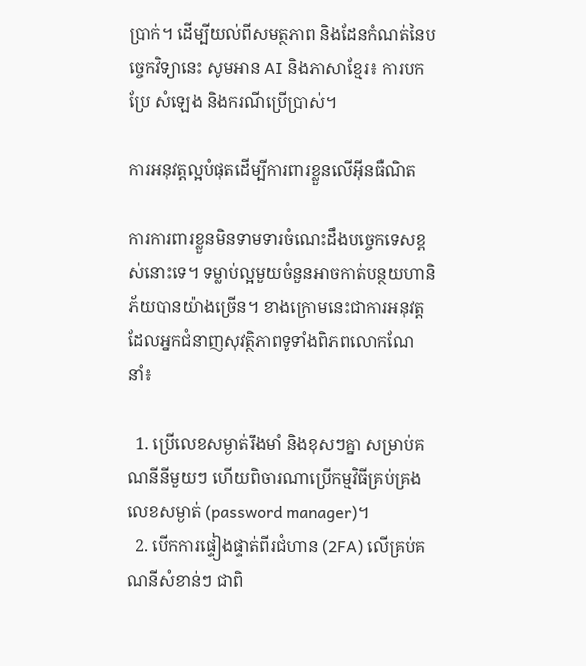ប្រាក់។ ដើម្បីយល់ពីសមត្ថភាព និងដែនកំណត់នៃបច្ចេកវិទ្យានេះ សូមអាន AI និងភាសាខ្មែរ៖ ការបកប្រែ សំឡេង និងករណីប្រើប្រាស់។

ការអនុវត្តល្អបំផុតដើម្បីការពារខ្លួនលើអ៊ីនធឺណិត

ការការពារខ្លួនមិនទាមទារចំណេះដឹងបច្ចេកទេសខ្ពស់នោះទេ។ ទម្លាប់ល្អមួយចំនួនអាចកាត់បន្ថយហានិភ័យបានយ៉ាងច្រើន។ ខាងក្រោមនេះជាការអនុវត្តដែលអ្នកជំនាញសុវត្ថិភាពទូទាំងពិភពលោកណែនាំ៖

  1. ប្រើលេខសម្ងាត់រឹងមាំ និងខុសៗគ្នា សម្រាប់គណនីនីមួយៗ ហើយពិចារណាប្រើកម្មវិធីគ្រប់គ្រងលេខសម្ងាត់ (password manager)។
  2. បើកការផ្ទៀងផ្ទាត់ពីរជំហាន (2FA) លើគ្រប់គណនីសំខាន់ៗ ជាពិ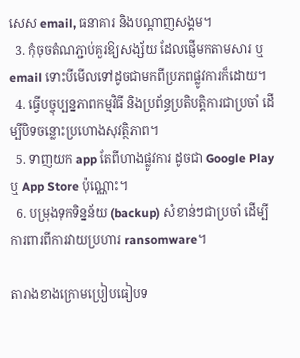សេស email, ធនាគារ និងបណ្ដាញសង្គម។
  3. កុំចុចតំណភ្ជាប់គួរឱ្យសង្ស័យ ដែលផ្ញើមកតាមសារ ឬ email ទោះបីមើលទៅដូចជាមកពីប្រភពផ្លូវការក៏ដោយ។
  4. ធ្វើបច្ចុប្បន្នភាពកម្មវិធី និងប្រព័ន្ធប្រតិបត្តិការជាប្រចាំ ដើម្បីបិទចន្លោះប្រហោងសុវត្ថិភាព។
  5. ទាញយក app តែពីហាងផ្លូវការ ដូចជា Google Play ឬ App Store ប៉ុណ្ណោះ។
  6. បម្រុងទុកទិន្នន័យ (backup) សំខាន់ៗជាប្រចាំ ដើម្បីការពារពីការវាយប្រហារ ransomware។

តារាងខាងក្រោមប្រៀបធៀបទ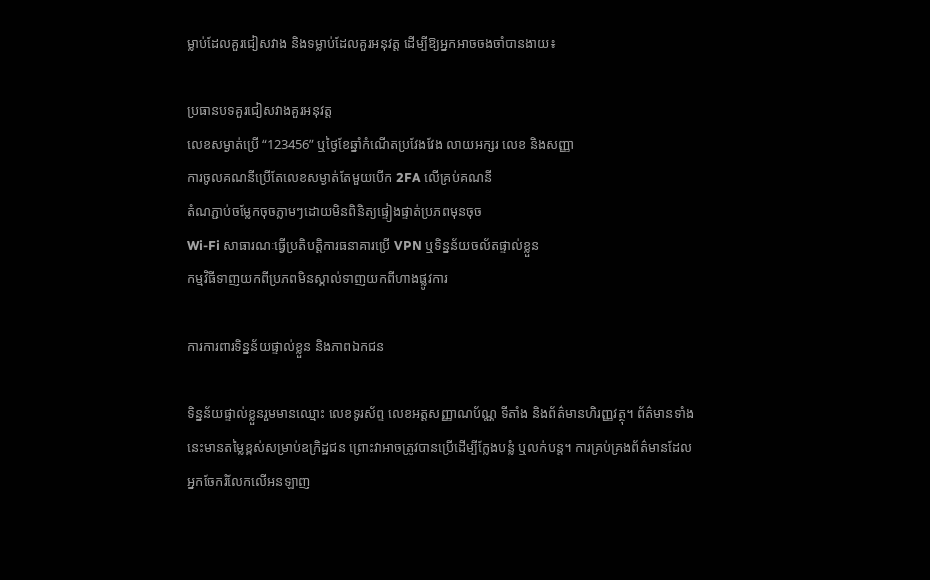ម្លាប់ដែលគួរជៀសវាង និងទម្លាប់ដែលគួរអនុវត្ត ដើម្បីឱ្យអ្នកអាចចងចាំបានងាយ៖

ប្រធានបទគួរជៀសវាងគួរអនុវត្ត
លេខសម្ងាត់ប្រើ “123456” ឬថ្ងៃខែឆ្នាំកំណើតប្រវែងវែង លាយអក្សរ លេខ និងសញ្ញា
ការចូលគណនីប្រើតែលេខសម្ងាត់តែមួយបើក 2FA លើគ្រប់គណនី
តំណភ្ជាប់ចម្លែកចុចភ្លាមៗដោយមិនពិនិត្យផ្ទៀងផ្ទាត់ប្រភពមុនចុច
Wi-Fi សាធារណៈធ្វើប្រតិបត្តិការធនាគារប្រើ VPN ឬទិន្នន័យចល័តផ្ទាល់ខ្លួន
កម្មវិធីទាញយកពីប្រភពមិនស្គាល់ទាញយកពីហាងផ្លូវការ

ការការពារទិន្នន័យផ្ទាល់ខ្លួន និងភាពឯកជន

ទិន្នន័យផ្ទាល់ខ្លួនរួមមានឈ្មោះ លេខទូរស័ព្ទ លេខអត្តសញ្ញាណប័ណ្ណ ទីតាំង និងព័ត៌មានហិរញ្ញវត្ថុ។ ព័ត៌មានទាំងនេះមានតម្លៃខ្ពស់សម្រាប់ឧក្រិដ្ឋជន ព្រោះវាអាចត្រូវបានប្រើដើម្បីក្លែងបន្លំ ឬលក់បន្ត។ ការគ្រប់គ្រងព័ត៌មានដែលអ្នកចែករំលែកលើអនឡាញ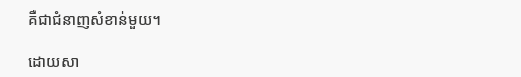គឺជាជំនាញសំខាន់មួយ។

ដោយសា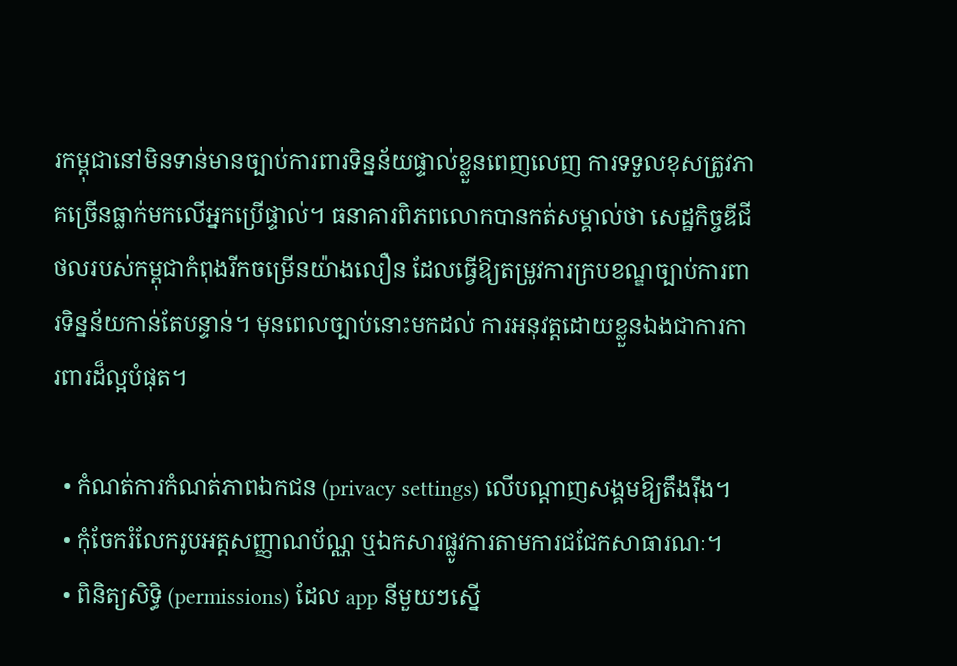រកម្ពុជានៅមិនទាន់មានច្បាប់ការពារទិន្នន័យផ្ទាល់ខ្លួនពេញលេញ ការទទួលខុសត្រូវភាគច្រើនធ្លាក់មកលើអ្នកប្រើផ្ទាល់។ ធនាគារពិភពលោកបានកត់សម្គាល់ថា សេដ្ឋកិច្ចឌីជីថលរបស់កម្ពុជាកំពុងរីកចម្រើនយ៉ាងលឿន ដែលធ្វើឱ្យតម្រូវការក្របខណ្ឌច្បាប់ការពារទិន្នន័យកាន់តែបន្ទាន់។ មុនពេលច្បាប់នោះមកដល់ ការអនុវត្តដោយខ្លួនឯងជាការការពារដ៏ល្អបំផុត។

  • កំណត់ការកំណត់ភាពឯកជន (privacy settings) លើបណ្ដាញសង្គមឱ្យតឹងរ៉ឹង។
  • កុំចែករំលែករូបអត្តសញ្ញាណប័ណ្ណ ឬឯកសារផ្លូវការតាមការជជែកសាធារណៈ។
  • ពិនិត្យសិទ្ធិ (permissions) ដែល app នីមួយៗស្នើ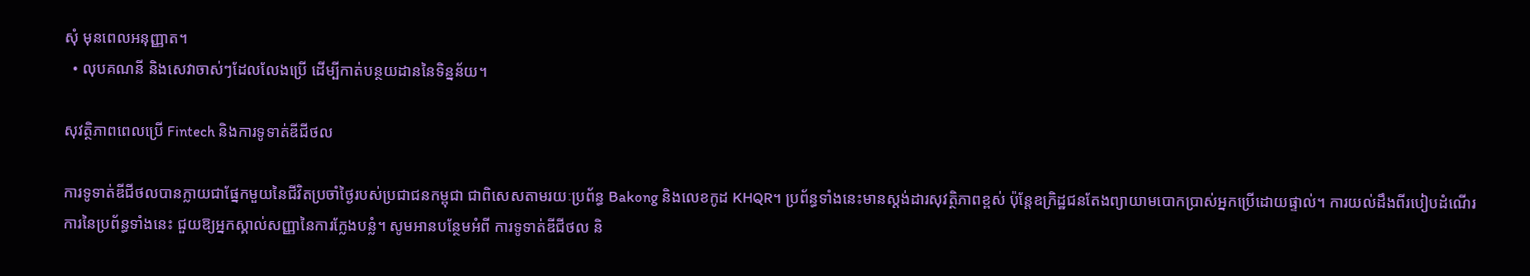សុំ មុនពេលអនុញ្ញាត។
  • លុបគណនី និងសេវាចាស់ៗដែលលែងប្រើ ដើម្បីកាត់បន្ថយដាននៃទិន្នន័យ។

សុវត្ថិភាពពេលប្រើ Fintech និងការទូទាត់ឌីជីថល

ការទូទាត់ឌីជីថលបានក្លាយជាផ្នែកមួយនៃជីវិតប្រចាំថ្ងៃរបស់ប្រជាជនកម្ពុជា ជាពិសេសតាមរយៈប្រព័ន្ធ Bakong និងលេខកូដ KHQR។ ប្រព័ន្ធទាំងនេះមានស្ដង់ដារសុវត្ថិភាពខ្ពស់ ប៉ុន្តែឧក្រិដ្ឋជនតែងព្យាយាមបោកប្រាស់អ្នកប្រើដោយផ្ទាល់។ ការយល់ដឹងពីរបៀបដំណើរការនៃប្រព័ន្ធទាំងនេះ ជួយឱ្យអ្នកស្គាល់សញ្ញានៃការក្លែងបន្លំ។ សូមអានបន្ថែមអំពី ការទូទាត់ឌីជីថល និ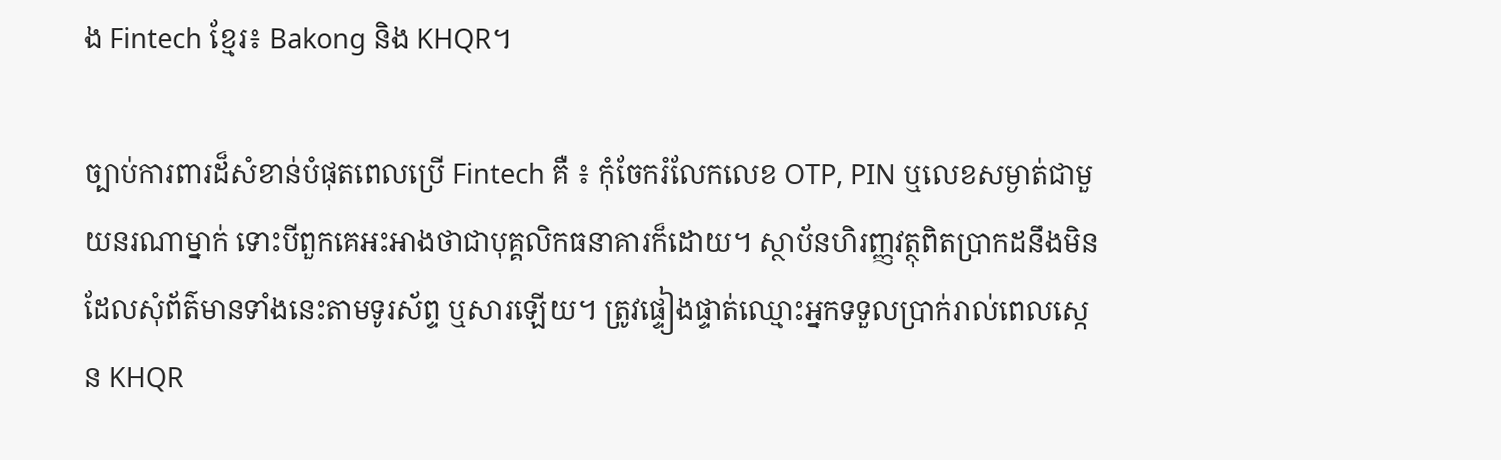ង Fintech ខ្មែរ៖ Bakong និង KHQR។

ច្បាប់ការពារដ៏សំខាន់បំផុតពេលប្រើ Fintech គឺ ៖ កុំចែករំលែកលេខ OTP, PIN ឬលេខសម្ងាត់ជាមួយនរណាម្នាក់ ទោះបីពួកគេអះអាងថាជាបុគ្គលិកធនាគារក៏ដោយ។ ស្ថាប័នហិរញ្ញវត្ថុពិតប្រាកដនឹងមិនដែលសុំព័ត៌មានទាំងនេះតាមទូរស័ព្ទ ឬសារឡើយ។ ត្រូវផ្ទៀងផ្ទាត់ឈ្មោះអ្នកទទួលប្រាក់រាល់ពេលស្កេន KHQR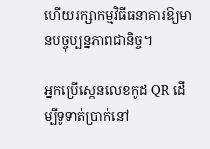ហើយរក្សាកម្មវិធីធនាគារឱ្យមានបច្ចុប្បន្នភាពជានិច្ច។

អ្នកប្រើស្កេនលេខកូដ QR ដើម្បីទូទាត់ប្រាក់នៅ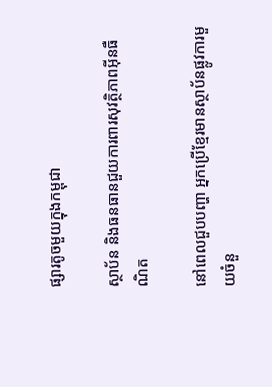ផ្សារតូចមួយក្នុងកម្ពុជា

ស្ថាប័ន និងធនធានជួយការពារសុវត្ថិភាពអ៊ីនធឺណិត

នៅពេលជួបបញ្ហា អ្នកប្រើខ្មែរមានស្ថាប័នផ្លូវការមួយចំនួ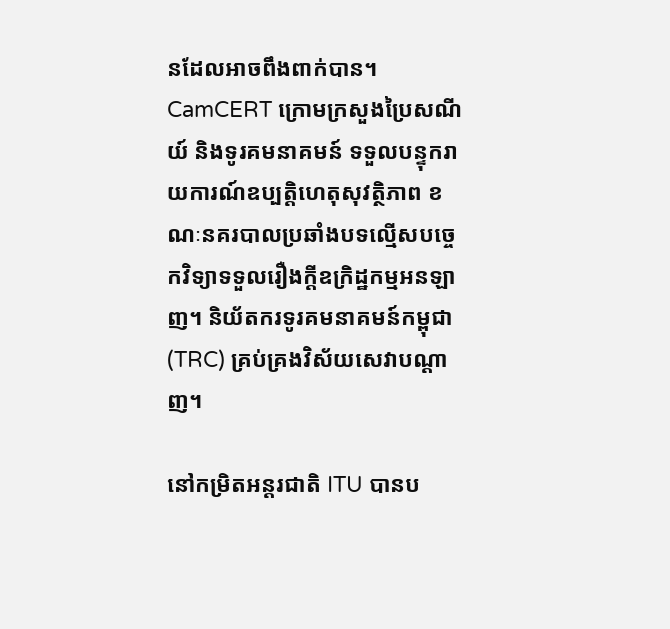នដែលអាចពឹងពាក់បាន។ CamCERT ក្រោមក្រសួងប្រៃសណីយ៍ និងទូរគមនាគមន៍ ទទួលបន្ទុករាយការណ៍ឧប្បត្តិហេតុសុវត្ថិភាព ខណៈនគរបាលប្រឆាំងបទល្មើសបច្ចេកវិទ្យាទទួលរឿងក្ដីឧក្រិដ្ឋកម្មអនឡាញ។ និយ័តករទូរគមនាគមន៍កម្ពុជា (TRC) គ្រប់គ្រងវិស័យសេវាបណ្ដាញ។

នៅកម្រិតអន្តរជាតិ ITU បានប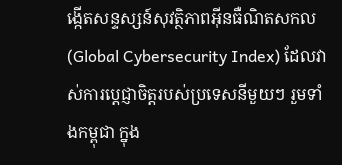ង្កើតសន្ទស្សន៍សុវត្ថិភាពអ៊ីនធឺណិតសកល (Global Cybersecurity Index) ដែលវាស់ការប្ដេជ្ញាចិត្តរបស់ប្រទេសនីមួយៗ រួមទាំងកម្ពុជា ក្នុង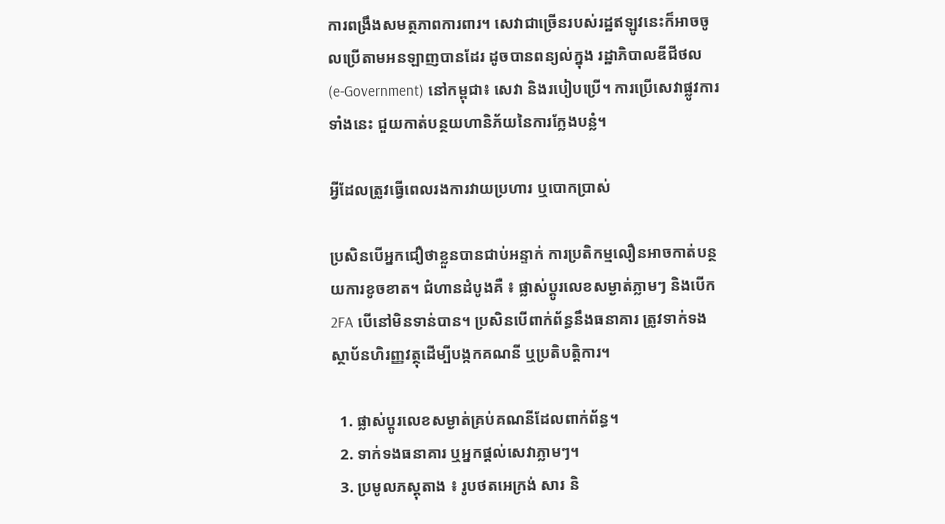ការពង្រឹងសមត្ថភាពការពារ។ សេវាជាច្រើនរបស់រដ្ឋឥឡូវនេះក៏អាចចូលប្រើតាមអនឡាញបានដែរ ដូចបានពន្យល់ក្នុង រដ្ឋាភិបាលឌីជីថល (e-Government) នៅកម្ពុជា៖ សេវា និងរបៀបប្រើ។ ការប្រើសេវាផ្លូវការទាំងនេះ ជួយកាត់បន្ថយហានិភ័យនៃការក្លែងបន្លំ។

អ្វីដែលត្រូវធ្វើពេលរងការវាយប្រហារ ឬបោកប្រាស់

ប្រសិនបើអ្នកជឿថាខ្លួនបានជាប់អន្ទាក់ ការប្រតិកម្មលឿនអាចកាត់បន្ថយការខូចខាត។ ជំហានដំបូងគឺ ៖ ផ្លាស់ប្ដូរលេខសម្ងាត់ភ្លាមៗ និងបើក 2FA បើនៅមិនទាន់បាន។ ប្រសិនបើពាក់ព័ន្ធនឹងធនាគារ ត្រូវទាក់ទងស្ថាប័នហិរញ្ញវត្ថុដើម្បីបង្កកគណនី ឬប្រតិបត្តិការ។

  1. ផ្លាស់ប្ដូរលេខសម្ងាត់គ្រប់គណនីដែលពាក់ព័ន្ធ។
  2. ទាក់ទងធនាគារ ឬអ្នកផ្ដល់សេវាភ្លាមៗ។
  3. ប្រមូលភស្តុតាង ៖ រូបថតអេក្រង់ សារ និ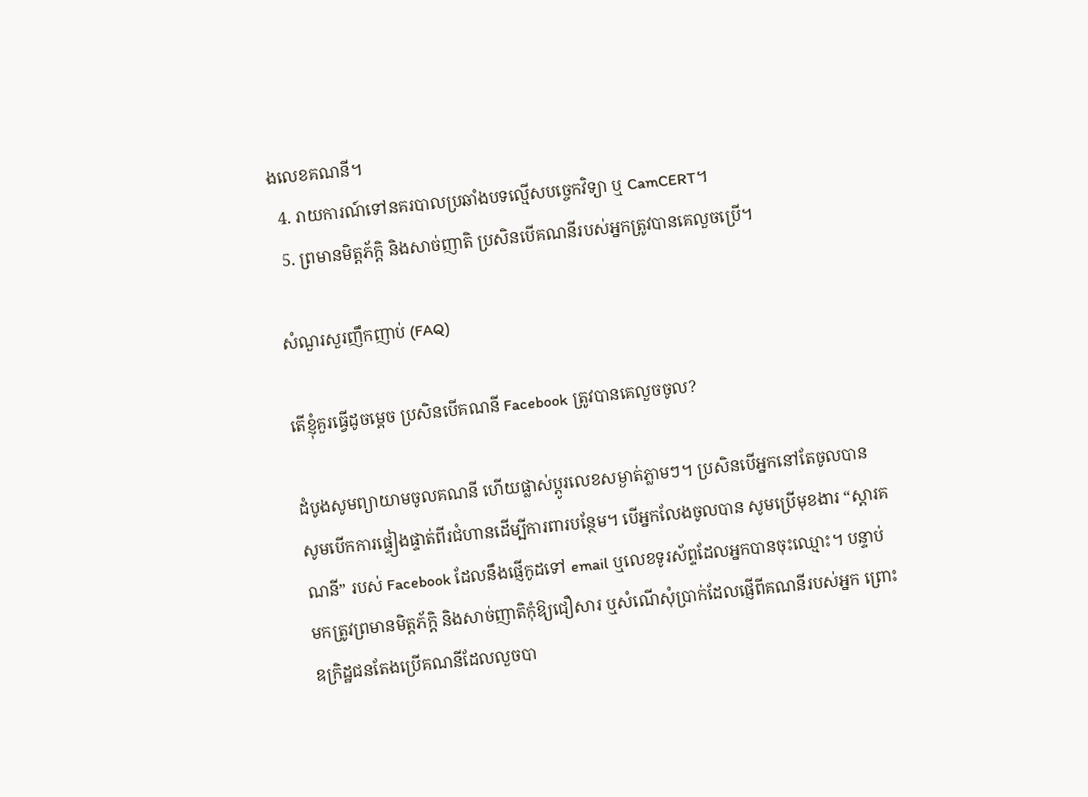ងលេខគណនី។
  4. រាយការណ៍ទៅនគរបាលប្រឆាំងបទល្មើសបច្ចេកវិទ្យា ឬ CamCERT។
  5. ព្រមានមិត្តភ័ក្ដិ និងសាច់ញាតិ ប្រសិនបើគណនីរបស់អ្នកត្រូវបានគេលួចប្រើ។

សំណួរសួរញឹកញាប់ (FAQ)

តើខ្ញុំគួរធ្វើដូចម្ដេច ប្រសិនបើគណនី Facebook ត្រូវបានគេលួចចូល?

ដំបូងសូមព្យាយាមចូលគណនី ហើយផ្លាស់ប្ដូរលេខសម្ងាត់ភ្លាមៗ។ ប្រសិនបើអ្នកនៅតែចូលបាន សូមបើកការផ្ទៀងផ្ទាត់ពីរជំហានដើម្បីការពារបន្ថែម។ បើអ្នកលែងចូលបាន សូមប្រើមុខងារ “ស្ដារគណនី” របស់ Facebook ដែលនឹងផ្ញើកូដទៅ email ឬលេខទូរស័ព្ទដែលអ្នកបានចុះឈ្មោះ។ បន្ទាប់មកត្រូវព្រមានមិត្តភ័ក្ដិ និងសាច់ញាតិកុំឱ្យជឿសារ ឬសំណើសុំប្រាក់ដែលផ្ញើពីគណនីរបស់អ្នក ព្រោះឧក្រិដ្ឋជនតែងប្រើគណនីដែលលួចបា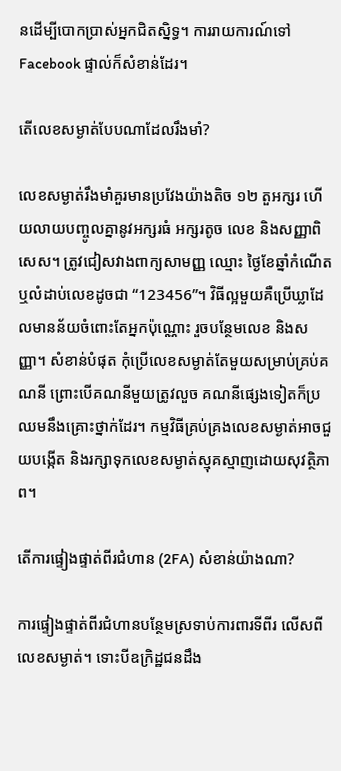នដើម្បីបោកប្រាស់អ្នកជិតស្និទ្ធ។ ការរាយការណ៍ទៅ Facebook ផ្ទាល់ក៏សំខាន់ដែរ។

តើលេខសម្ងាត់បែបណាដែលរឹងមាំ?

លេខសម្ងាត់រឹងមាំគួរមានប្រវែងយ៉ាងតិច ១២ តួអក្សរ ហើយលាយបញ្ចូលគ្នានូវអក្សរធំ អក្សរតូច លេខ និងសញ្ញាពិសេស។ ត្រូវជៀសវាងពាក្យសាមញ្ញ ឈ្មោះ ថ្ងៃខែឆ្នាំកំណើត ឬលំដាប់លេខដូចជា “123456”។ វិធីល្អមួយគឺប្រើឃ្លាដែលមានន័យចំពោះតែអ្នកប៉ុណ្ណោះ រួចបន្ថែមលេខ និងសញ្ញា។ សំខាន់បំផុត កុំប្រើលេខសម្ងាត់តែមួយសម្រាប់គ្រប់គណនី ព្រោះបើគណនីមួយត្រូវលួច គណនីផ្សេងទៀតក៏ប្រឈមនឹងគ្រោះថ្នាក់ដែរ។ កម្មវិធីគ្រប់គ្រងលេខសម្ងាត់អាចជួយបង្កើត និងរក្សាទុកលេខសម្ងាត់ស្មុគស្មាញដោយសុវត្ថិភាព។

តើការផ្ទៀងផ្ទាត់ពីរជំហាន (2FA) សំខាន់យ៉ាងណា?

ការផ្ទៀងផ្ទាត់ពីរជំហានបន្ថែមស្រទាប់ការពារទីពីរ លើសពីលេខសម្ងាត់។ ទោះបីឧក្រិដ្ឋជនដឹង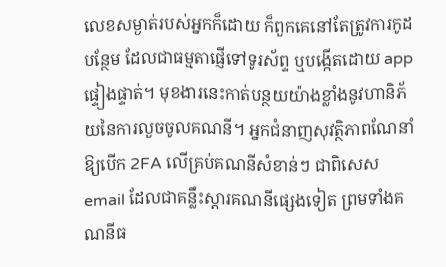លេខសម្ងាត់របស់អ្នកក៏ដោយ ក៏ពួកគេនៅតែត្រូវការកូដបន្ថែម ដែលជាធម្មតាផ្ញើទៅទូរស័ព្ទ ឬបង្កើតដោយ app ផ្ទៀងផ្ទាត់។ មុខងារនេះកាត់បន្ថយយ៉ាងខ្លាំងនូវហានិភ័យនៃការលួចចូលគណនី។ អ្នកជំនាញសុវត្ថិភាពណែនាំឱ្យបើក 2FA លើគ្រប់គណនីសំខាន់ៗ ជាពិសេស email ដែលជាគន្លឹះស្ដារគណនីផ្សេងទៀត ព្រមទាំងគណនីធ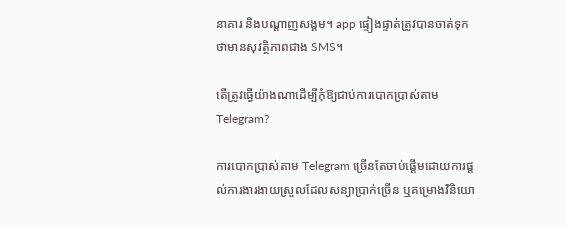នាគារ និងបណ្ដាញសង្គម។ app ផ្ទៀងផ្ទាត់ត្រូវបានចាត់ទុកថាមានសុវត្ថិភាពជាង SMS។

តើត្រូវធ្វើយ៉ាងណាដើម្បីកុំឱ្យជាប់ការបោកប្រាស់តាម Telegram?

ការបោកប្រាស់តាម Telegram ច្រើនតែចាប់ផ្ដើមដោយការផ្ដល់ការងារងាយស្រួលដែលសន្យាប្រាក់ច្រើន ឬគម្រោងវិនិយោ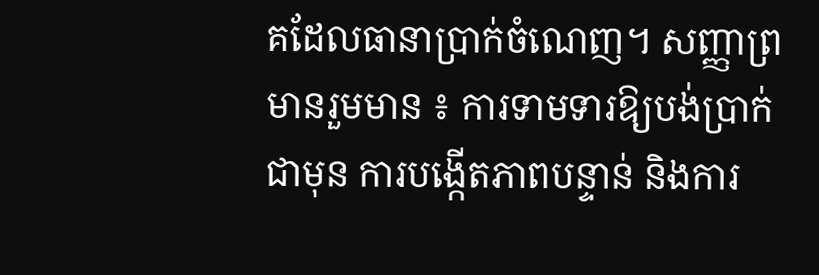គដែលធានាប្រាក់ចំណេញ។ សញ្ញាព្រមានរួមមាន ៖ ការទាមទារឱ្យបង់ប្រាក់ជាមុន ការបង្កើតភាពបន្ទាន់ និងការ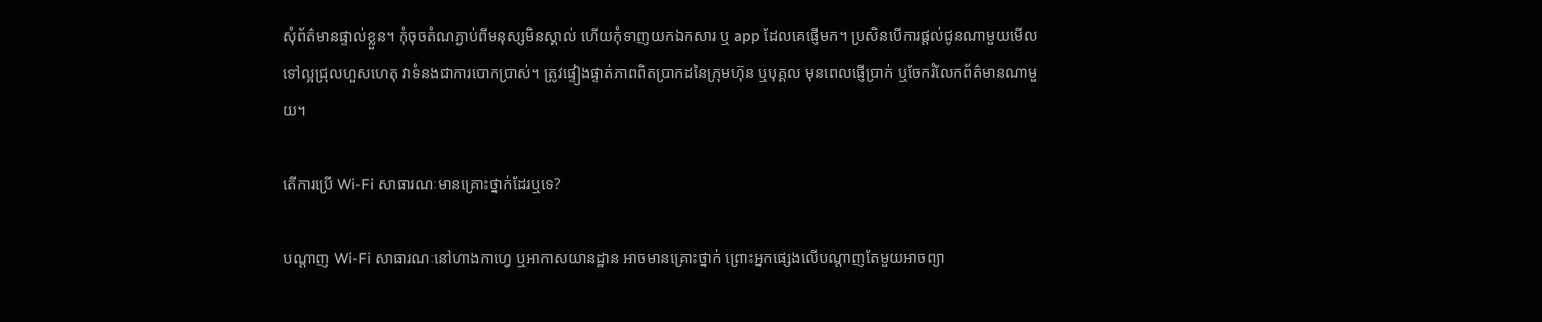សុំព័ត៌មានផ្ទាល់ខ្លួន។ កុំចុចតំណភ្ជាប់ពីមនុស្សមិនស្គាល់ ហើយកុំទាញយកឯកសារ ឬ app ដែលគេផ្ញើមក។ ប្រសិនបើការផ្ដល់ជូនណាមួយមើលទៅល្អជ្រុលហួសហេតុ វាទំនងជាការបោកប្រាស់។ ត្រូវផ្ទៀងផ្ទាត់ភាពពិតប្រាកដនៃក្រុមហ៊ុន ឬបុគ្គល មុនពេលផ្ញើប្រាក់ ឬចែករំលែកព័ត៌មានណាមួយ។

តើការប្រើ Wi-Fi សាធារណៈមានគ្រោះថ្នាក់ដែរឬទេ?

បណ្ដាញ Wi-Fi សាធារណៈនៅហាងកាហ្វេ ឬអាកាសយានដ្ឋាន អាចមានគ្រោះថ្នាក់ ព្រោះអ្នកផ្សេងលើបណ្ដាញតែមួយអាចព្យា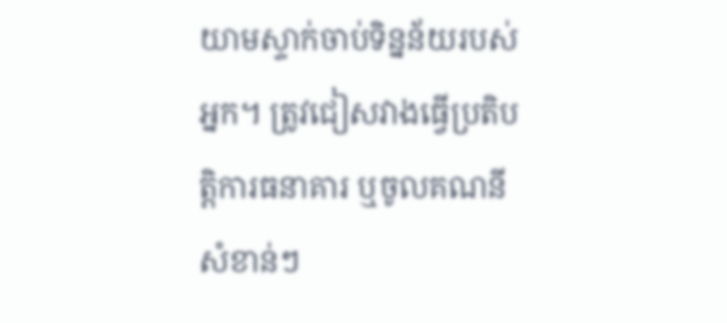យាមស្ទាក់ចាប់ទិន្នន័យរបស់អ្នក។ ត្រូវជៀសវាងធ្វើប្រតិបត្តិការធនាគារ ឬចូលគណនីសំខាន់ៗ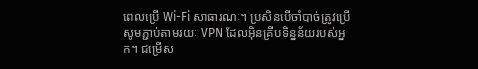ពេលប្រើ Wi-Fi សាធារណៈ។ ប្រសិនបើចាំបាច់ត្រូវប្រើ សូមភ្ជាប់តាមរយៈ VPN ដែលអ៊ិនគ្រីបទិន្នន័យរបស់អ្នក។ ជម្រើស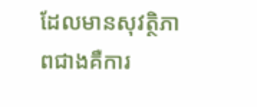ដែលមានសុវត្ថិភាពជាងគឺការ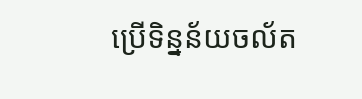ប្រើទិន្នន័យចល័ត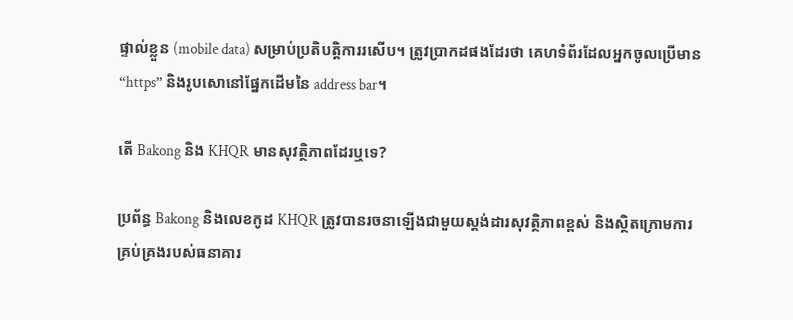ផ្ទាល់ខ្លួន (mobile data) សម្រាប់ប្រតិបត្តិការរសើប។ ត្រូវប្រាកដផងដែរថា គេហទំព័រដែលអ្នកចូលប្រើមាន “https” និងរូបសោនៅផ្នែកដើមនៃ address bar។

តើ Bakong និង KHQR មានសុវត្ថិភាពដែរឬទេ?

ប្រព័ន្ធ Bakong និងលេខកូដ KHQR ត្រូវបានរចនាឡើងជាមួយស្ដង់ដារសុវត្ថិភាពខ្ពស់ និងស្ថិតក្រោមការគ្រប់គ្រងរបស់ធនាគារ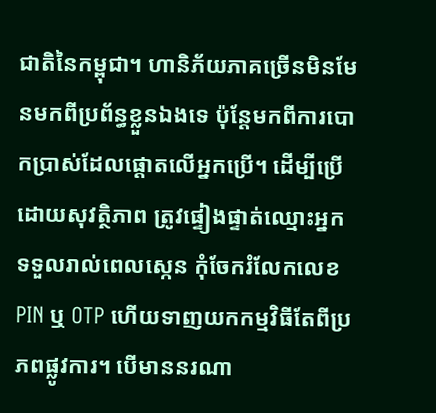ជាតិនៃកម្ពុជា។ ហានិភ័យភាគច្រើនមិនមែនមកពីប្រព័ន្ធខ្លួនឯងទេ ប៉ុន្តែមកពីការបោកប្រាស់ដែលផ្ដោតលើអ្នកប្រើ។ ដើម្បីប្រើដោយសុវត្ថិភាព ត្រូវផ្ទៀងផ្ទាត់ឈ្មោះអ្នកទទួលរាល់ពេលស្កេន កុំចែករំលែកលេខ PIN ឬ OTP ហើយទាញយកកម្មវិធីតែពីប្រភពផ្លូវការ។ បើមាននរណា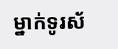ម្នាក់ទូរស័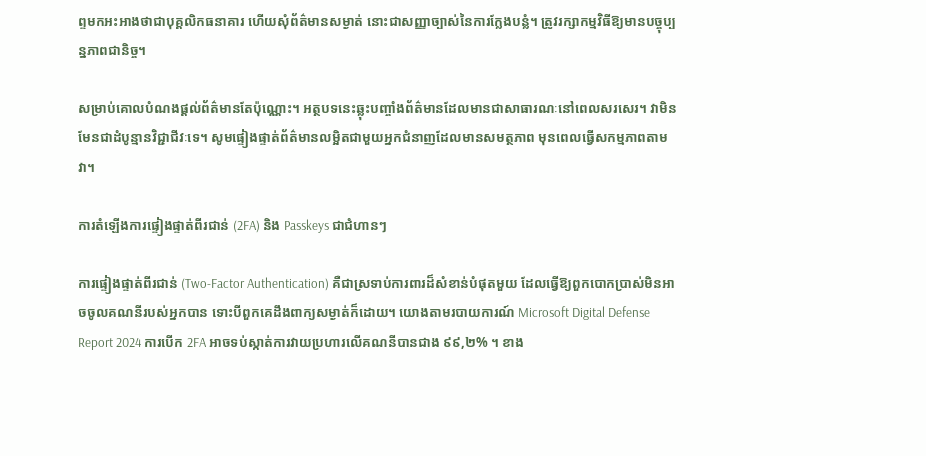ព្ទមកអះអាងថាជាបុគ្គលិកធនាគារ ហើយសុំព័ត៌មានសម្ងាត់ នោះជាសញ្ញាច្បាស់នៃការក្លែងបន្លំ។ ត្រូវរក្សាកម្មវិធីឱ្យមានបច្ចុប្បន្នភាពជានិច្ច។

សម្រាប់គោលបំណងផ្ដល់ព័ត៌មានតែប៉ុណ្ណោះ។ អត្ថបទនេះឆ្លុះបញ្ចាំងព័ត៌មានដែលមានជាសាធារណៈនៅពេលសរសេរ។ វាមិនមែនជាដំបូន្មានវិជ្ជាជីវៈទេ។ សូមផ្ទៀងផ្ទាត់ព័ត៌មានលម្អិតជាមួយអ្នកជំនាញដែលមានសមត្ថភាព មុនពេលធ្វើសកម្មភាពតាមវា។

ការតំឡើងការផ្ទៀងផ្ទាត់ពីរជាន់ (2FA) និង Passkeys ជាជំហានៗ

ការផ្ទៀងផ្ទាត់ពីរជាន់ (Two-Factor Authentication) គឺជាស្រទាប់ការពារដ៏សំខាន់បំផុតមួយ ដែលធ្វើឱ្យពួកបោកប្រាស់មិនអាចចូលគណនីរបស់អ្នកបាន ទោះបីពួកគេដឹងពាក្យសម្ងាត់ក៏ដោយ។ យោងតាមរបាយការណ៍ Microsoft Digital Defense Report 2024 ការបើក 2FA អាចទប់ស្កាត់ការវាយប្រហារលើគណនីបានជាង ៩៩,២% ។ ខាង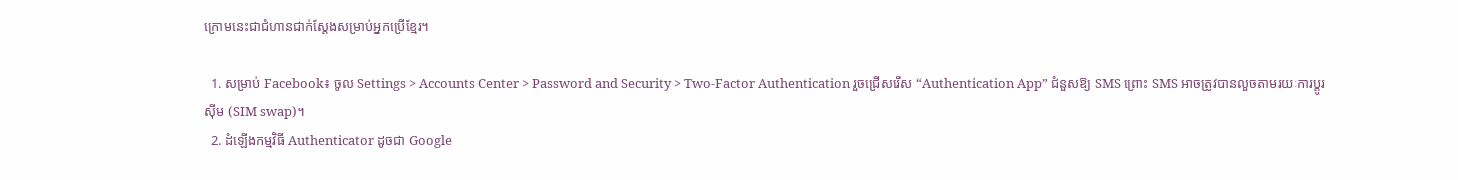ក្រោមនេះជាជំហានជាក់ស្តែងសម្រាប់អ្នកប្រើខ្មែរ។

  1. សម្រាប់ Facebook៖ ចូល Settings > Accounts Center > Password and Security > Two-Factor Authentication រួចជ្រើសរើស “Authentication App” ជំនួសឱ្យ SMS ព្រោះ SMS អាចត្រូវបានលួចតាមរយៈការប្ដូរស៊ីម (SIM swap)។
  2. ដំឡើងកម្មវិធី Authenticator ដូចជា Google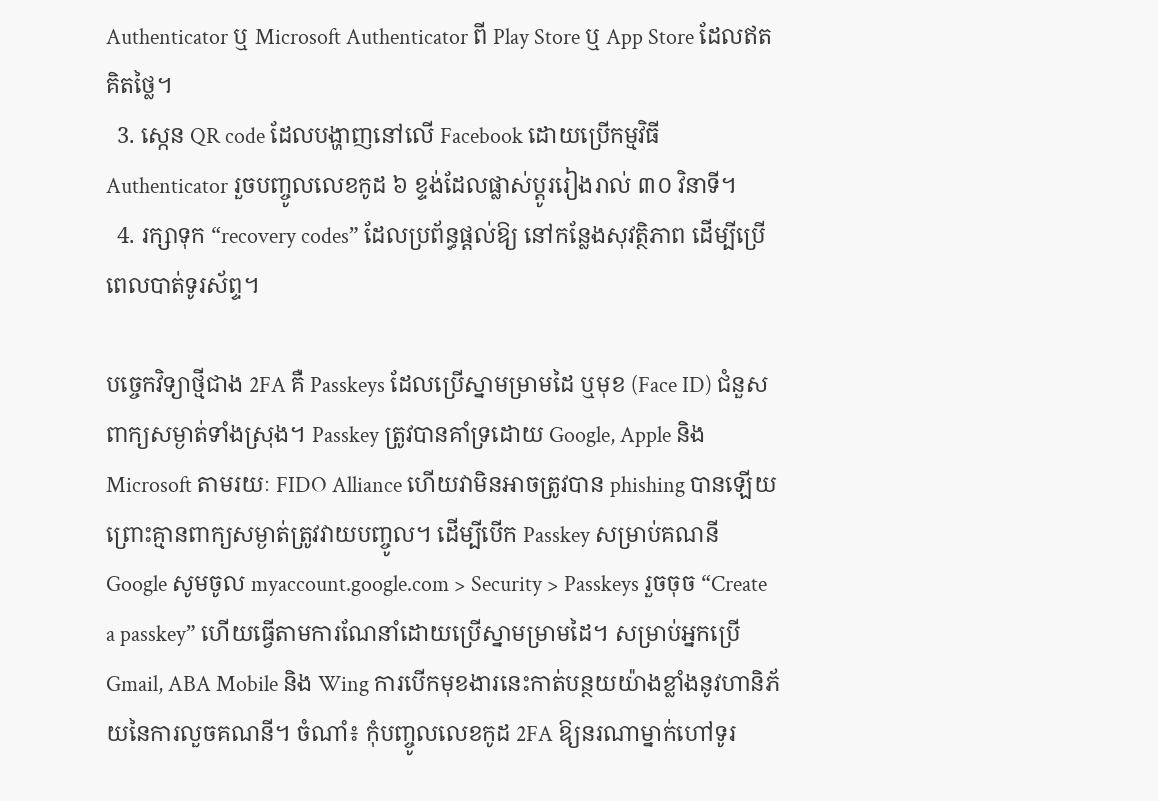Authenticator ឬ Microsoft Authenticator ពី Play Store ឬ App Store ដែលឥតគិតថ្លៃ។
  3. ស្កេន QR code ដែលបង្ហាញនៅលើ Facebook ដោយប្រើកម្មវិធី Authenticator រួចបញ្ចូលលេខកូដ ៦ ខ្ទង់ដែលផ្លាស់ប្ដូររៀងរាល់ ៣០ វិនាទី។
  4. រក្សាទុក “recovery codes” ដែលប្រព័ន្ធផ្ដល់ឱ្យ នៅកន្លែងសុវត្ថិភាព ដើម្បីប្រើពេលបាត់ទូរស័ព្ទ។

បច្ចេកវិទ្យាថ្មីជាង 2FA គឺ Passkeys ដែលប្រើស្នាមម្រាមដៃ ឬមុខ (Face ID) ជំនួសពាក្យសម្ងាត់ទាំងស្រុង។ Passkey ត្រូវបានគាំទ្រដោយ Google, Apple និង Microsoft តាមរយៈ FIDO Alliance ហើយវាមិនអាចត្រូវបាន phishing បានឡើយ ព្រោះគ្មានពាក្យសម្ងាត់ត្រូវវាយបញ្ចូល។ ដើម្បីបើក Passkey សម្រាប់គណនី Google សូមចូល myaccount.google.com > Security > Passkeys រួចចុច “Create a passkey” ហើយធ្វើតាមការណែនាំដោយប្រើស្នាមម្រាមដៃ។ សម្រាប់អ្នកប្រើ Gmail, ABA Mobile និង Wing ការបើកមុខងារនេះកាត់បន្ថយយ៉ាងខ្លាំងនូវហានិភ័យនៃការលួចគណនី។ ចំណាំ៖ កុំបញ្ចូលលេខកូដ 2FA ឱ្យនរណាម្នាក់ហៅទូរ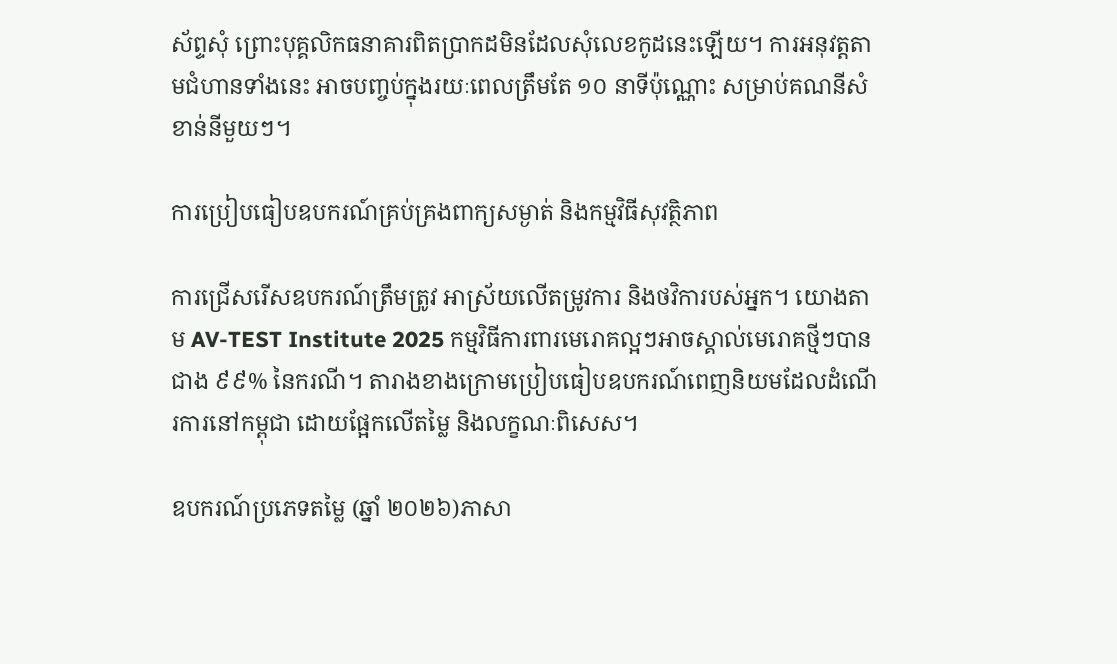ស័ព្ទសុំ ព្រោះបុគ្គលិកធនាគារពិតប្រាកដមិនដែលសុំលេខកូដនេះឡើយ។ ការអនុវត្តតាមជំហានទាំងនេះ អាចបញ្ចប់ក្នុងរយៈពេលត្រឹមតែ ១០ នាទីប៉ុណ្ណោះ សម្រាប់គណនីសំខាន់នីមួយៗ។

ការប្រៀបធៀបឧបករណ៍គ្រប់គ្រងពាក្យសម្ងាត់ និងកម្មវិធីសុវត្ថិភាព

ការជ្រើសរើសឧបករណ៍ត្រឹមត្រូវ អាស្រ័យលើតម្រូវការ និងថវិការបស់អ្នក។ យោងតាម AV-TEST Institute 2025 កម្មវិធីការពារមេរោគល្អៗអាចស្គាល់មេរោគថ្មីៗបានជាង ៩៩% នៃករណី។ តារាងខាងក្រោមប្រៀបធៀបឧបករណ៍ពេញនិយមដែលដំណើរការនៅកម្ពុជា ដោយផ្អែកលើតម្លៃ និងលក្ខណៈពិសេស។

ឧបករណ៍ប្រភេទតម្លៃ (ឆ្នាំ ២០២៦)ភាសា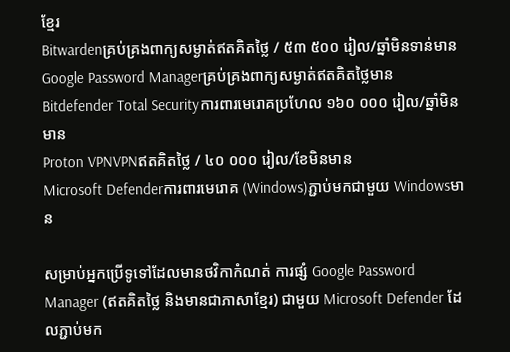ខ្មែរ
Bitwardenគ្រប់គ្រងពាក្យសម្ងាត់ឥតគិតថ្លៃ / ៥៣ ៥០០ រៀល/ឆ្នាំមិនទាន់មាន
Google Password Managerគ្រប់គ្រងពាក្យសម្ងាត់ឥតគិតថ្លៃមាន
Bitdefender Total Securityការពារមេរោគប្រហែល ១៦០ ០០០ រៀល/ឆ្នាំមិនមាន
Proton VPNVPNឥតគិតថ្លៃ / ៤០ ០០០ រៀល/ខែមិនមាន
Microsoft Defenderការពារមេរោគ (Windows)ភ្ជាប់មកជាមួយ Windowsមាន

សម្រាប់អ្នកប្រើទូទៅដែលមានថវិកាកំណត់ ការផ្សំ Google Password Manager (ឥតគិតថ្លៃ និងមានជាភាសាខ្មែរ) ជាមួយ Microsoft Defender ដែលភ្ជាប់មក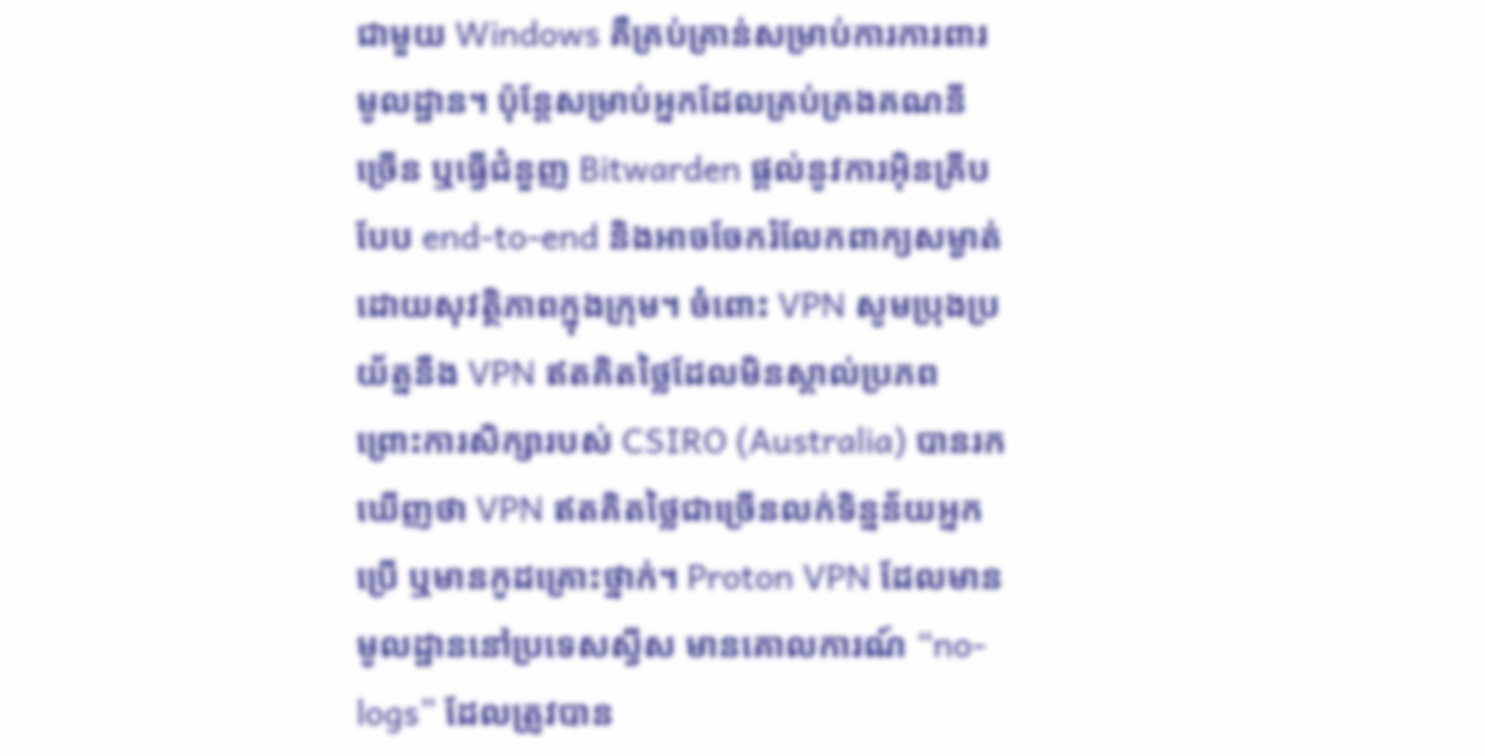ជាមួយ Windows គឺគ្រប់គ្រាន់សម្រាប់ការការពារមូលដ្ឋាន។ ប៉ុន្តែសម្រាប់អ្នកដែលគ្រប់គ្រងគណនីច្រើន ឬធ្វើជំនួញ Bitwarden ផ្ដល់នូវការអ៊ិនគ្រីបបែប end-to-end និងអាចចែករំលែកពាក្យសម្ងាត់ដោយសុវត្ថិភាពក្នុងក្រុម។ ចំពោះ VPN សូមប្រុងប្រយ័ត្ននឹង VPN ឥតគិតថ្លៃដែលមិនស្គាល់ប្រភព ព្រោះការសិក្សារបស់ CSIRO (Australia) បានរកឃើញថា VPN ឥតគិតថ្លៃជាច្រើនលក់ទិន្នន័យអ្នកប្រើ ឬមានកូដគ្រោះថ្នាក់។ Proton VPN ដែលមានមូលដ្ឋាននៅប្រទេសស្វីស មានគោលការណ៍ “no-logs” ដែលត្រូវបាន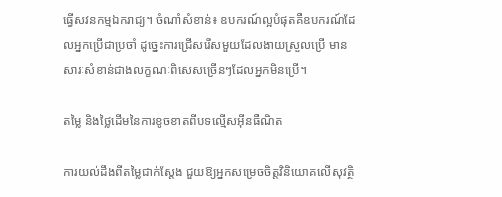ធ្វើសវនកម្មឯករាជ្យ។ ចំណាំសំខាន់៖ ឧបករណ៍ល្អបំផុតគឺឧបករណ៍ដែលអ្នកប្រើជាប្រចាំ ដូច្នេះការជ្រើសរើសមួយដែលងាយស្រួលប្រើ មានសារៈសំខាន់ជាងលក្ខណៈពិសេសច្រើនៗដែលអ្នកមិនប្រើ។

តម្លៃ និងថ្លៃដើមនៃការខូចខាតពីបទល្មើសអ៊ីនធឺណិត

ការយល់ដឹងពីតម្លៃជាក់ស្តែង ជួយឱ្យអ្នកសម្រេចចិត្តវិនិយោគលើសុវត្ថិ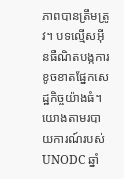ភាពបានត្រឹមត្រូវ។ បទល្មើសអ៊ីនធឺណិតបង្កការខូចខាតផ្នែកសេដ្ឋកិច្ចយ៉ាងធំ។ យោងតាមរបាយការណ៍របស់ UNODC ឆ្នាំ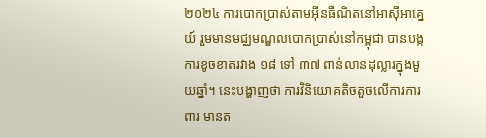២០២៤ ការបោកប្រាស់តាមអ៊ីនធឺណិតនៅអាស៊ីអាគ្នេយ៍ រួមមានមជ្ឈមណ្ឌលបោកប្រាស់នៅកម្ពុជា បានបង្កការខូចខាតរវាង ១៨ ទៅ ៣៧ ពាន់លានដុល្លារក្នុងមួយឆ្នាំ។ នេះបង្ហាញថា ការវិនិយោគតិចតួចលើការការពារ មានត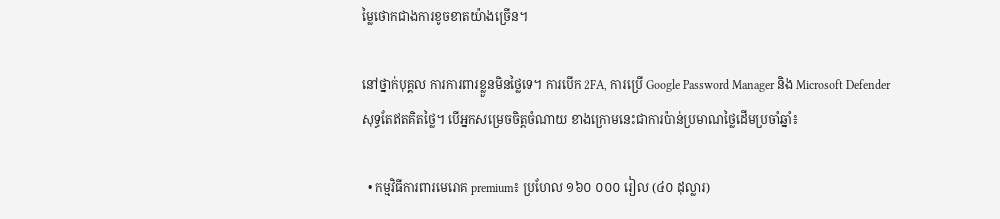ម្លៃថោកជាងការខូចខាតយ៉ាងច្រើន។

នៅថ្នាក់បុគ្គល ការការពារខ្លួនមិនថ្លៃទេ។ ការបើក 2FA, ការប្រើ Google Password Manager និង Microsoft Defender សុទ្ធតែឥតគិតថ្លៃ។ បើអ្នកសម្រេចចិត្តចំណាយ ខាងក្រោមនេះជាការប៉ាន់ប្រមាណថ្លៃដើមប្រចាំឆ្នាំ៖

  • កម្មវិធីការពារមេរោគ premium៖ ប្រហែល ១៦០ ០០០ រៀល (៤០ ដុល្លារ)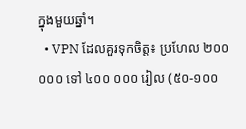ក្នុងមួយឆ្នាំ។
  • VPN ដែលគួរទុកចិត្ត៖ ប្រហែល ២០០ ០០០ ទៅ ៤០០ ០០០ រៀល (៥០-១០០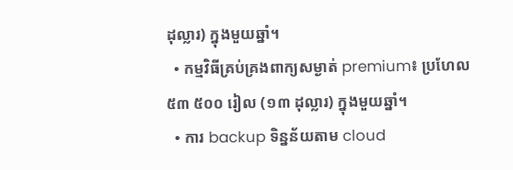ដុល្លារ) ក្នុងមួយឆ្នាំ។
  • កម្មវិធីគ្រប់គ្រងពាក្យសម្ងាត់ premium៖ ប្រហែល ៥៣ ៥០០ រៀល (១៣ ដុល្លារ) ក្នុងមួយឆ្នាំ។
  • ការ backup ទិន្នន័យតាម cloud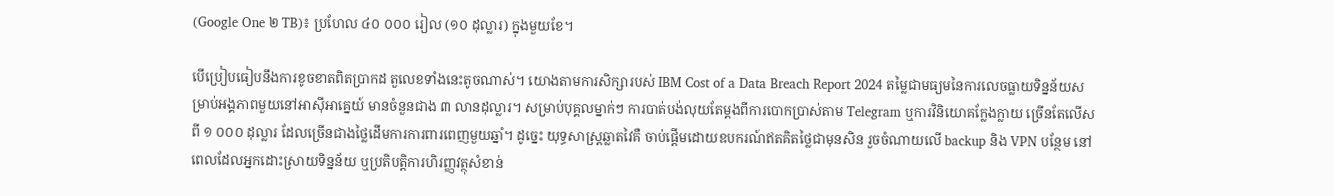(Google One ២ TB)៖ ប្រហែល ៤០ ០០០ រៀល (១០ ដុល្លារ) ក្នុងមួយខែ។

បើប្រៀបធៀបនឹងការខូចខាតពិតប្រាកដ តួលេខទាំងនេះតូចណាស់។ យោងតាមការសិក្សារបស់ IBM Cost of a Data Breach Report 2024 តម្លៃជាមធ្យមនៃការលេចធ្លាយទិន្នន័យសម្រាប់អង្គភាពមួយនៅអាស៊ីអាគ្នេយ៍ មានចំនួនជាង ៣ លានដុល្លារ។ សម្រាប់បុគ្គលម្នាក់ៗ ការបាត់បង់លុយតែម្ដងពីការបោកប្រាស់តាម Telegram ឬការវិនិយោគក្លែងក្លាយ ច្រើនតែលើសពី ១ ០០០ ដុល្លារ ដែលច្រើនជាងថ្លៃដើមការការពារពេញមួយឆ្នាំ។ ដូច្នេះ យុទ្ធសាស្ត្រឆ្លាតវៃគឺ ចាប់ផ្ដើមដោយឧបករណ៍ឥតគិតថ្លៃជាមុនសិន រួចចំណាយលើ backup និង VPN បន្ថែម នៅពេលដែលអ្នកដោះស្រាយទិន្នន័យ ឬប្រតិបត្តិការហិរញ្ញវត្ថុសំខាន់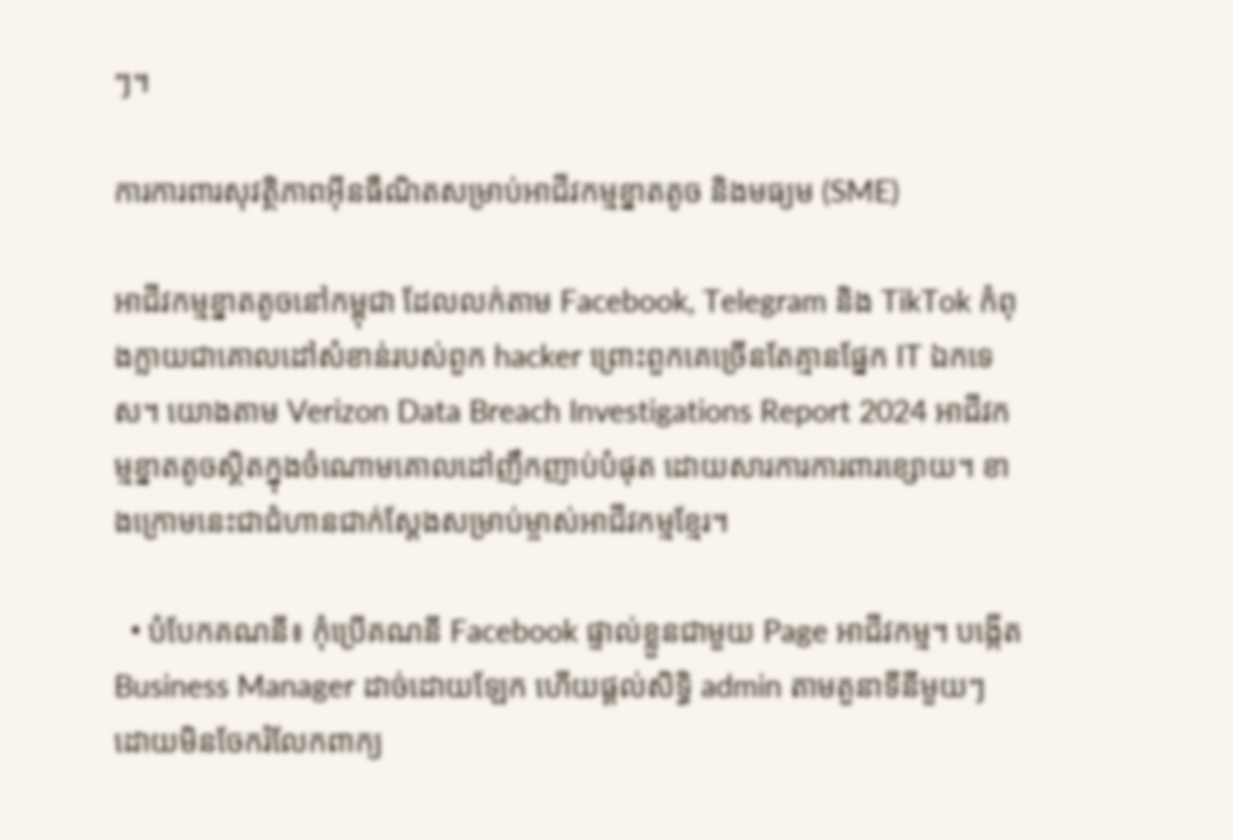ៗ។

ការការពារសុវត្ថិភាពអ៊ីនធឺណិតសម្រាប់អាជីវកម្មខ្នាតតូច និងមធ្យម (SME)

អាជីវកម្មខ្នាតតូចនៅកម្ពុជា ដែលលក់តាម Facebook, Telegram និង TikTok កំពុងក្លាយជាគោលដៅសំខាន់របស់ពួក hacker ព្រោះពួកគេច្រើនតែគ្មានផ្នែក IT ឯកទេស។ យោងតាម Verizon Data Breach Investigations Report 2024 អាជីវកម្មខ្នាតតូចស្ថិតក្នុងចំណោមគោលដៅញឹកញាប់បំផុត ដោយសារការការពារខ្សោយ។ ខាងក្រោមនេះជាជំហានជាក់ស្តែងសម្រាប់ម្ចាស់អាជីវកម្មខ្មែរ។

  • បំបែកគណនី៖ កុំប្រើគណនី Facebook ផ្ទាល់ខ្លួនជាមួយ Page អាជីវកម្ម។ បង្កើត Business Manager ដាច់ដោយឡែក ហើយផ្ដល់សិទ្ធិ admin តាមតួនាទីនីមួយៗ ដោយមិនចែករំលែកពាក្យ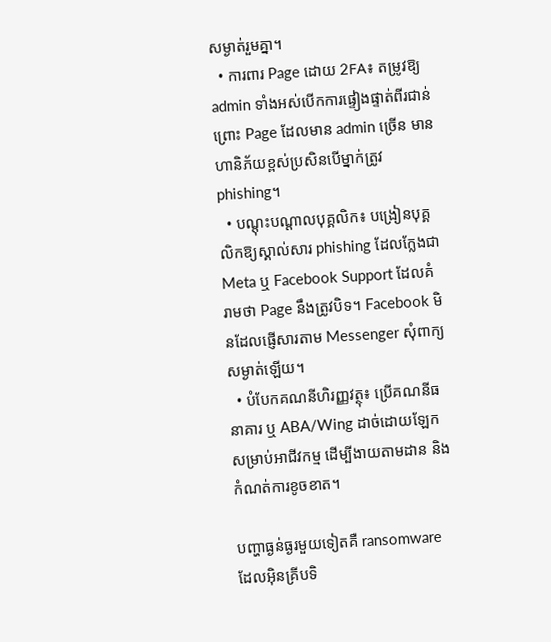សម្ងាត់រួមគ្នា។
  • ការពារ Page ដោយ 2FA៖ តម្រូវឱ្យ admin ទាំងអស់បើកការផ្ទៀងផ្ទាត់ពីរជាន់ ព្រោះ Page ដែលមាន admin ច្រើន មានហានិភ័យខ្ពស់ប្រសិនបើម្នាក់ត្រូវ phishing។
  • បណ្ដុះបណ្ដាលបុគ្គលិក៖ បង្រៀនបុគ្គលិកឱ្យស្គាល់សារ phishing ដែលក្លែងជា Meta ឬ Facebook Support ដែលគំរាមថា Page នឹងត្រូវបិទ។ Facebook មិនដែលផ្ញើសារតាម Messenger សុំពាក្យសម្ងាត់ឡើយ។
  • បំបែកគណនីហិរញ្ញវត្ថុ៖ ប្រើគណនីធនាគារ ឬ ABA/Wing ដាច់ដោយឡែកសម្រាប់អាជីវកម្ម ដើម្បីងាយតាមដាន និងកំណត់ការខូចខាត។

បញ្ហាធ្ងន់ធ្ងរមួយទៀតគឺ ransomware ដែលអ៊ិនគ្រីបទិ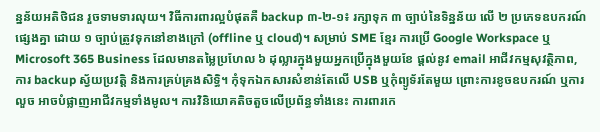ន្នន័យអតិថិជន រួចទាមទារលុយ។ វិធីការពារល្អបំផុតគឺ backup ៣-២-១៖ រក្សាទុក ៣ ច្បាប់នៃទិន្នន័យ លើ ២ ប្រភេទឧបករណ៍ផ្សេងគ្នា ដោយ ១ ច្បាប់ត្រូវទុកនៅខាងក្រៅ (offline ឬ cloud)។ សម្រាប់ SME ខ្មែរ ការប្រើ Google Workspace ឬ Microsoft 365 Business ដែលមានតម្លៃប្រហែល ៦ ដុល្លារក្នុងមួយអ្នកប្រើក្នុងមួយខែ ផ្ដល់នូវ email អាជីវកម្មសុវត្ថិភាព, ការ backup ស្វ័យប្រវត្តិ និងការគ្រប់គ្រងសិទ្ធិ។ កុំទុកឯកសារសំខាន់តែលើ USB ឬកុំព្យូទ័រតែមួយ ព្រោះការខូចឧបករណ៍ ឬការលួច អាចបំផ្លាញអាជីវកម្មទាំងមូល។ ការវិនិយោគតិចតួចលើប្រព័ន្ធទាំងនេះ ការពារកេ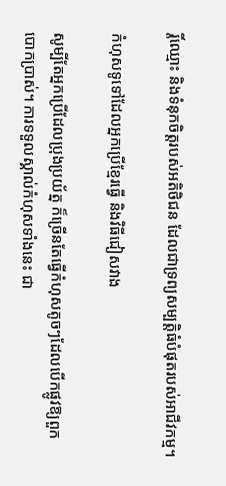រ្តិ៍ឈ្មោះ និងទំនុកចិត្តរបស់អតិថិជន ដែលជាទ្រព្យសម្បត្តិធំបំផុតរបស់អាជីវកម្ម។

កំហុសទូទៅដែលអ្នកប្រើខ្មែរធ្វើ និងវិធីជៀសវាង

សូម្បីតែអ្នកប្រើដែលប្រុងប្រយ័ត្ន ក៏ច្រើនតែធ្វើកំហុសតូចៗដែលបើកផ្លូវឱ្យពួកបោកប្រាស់។ ការទទួលស្គាល់កំហុសទាំងនេះ ជា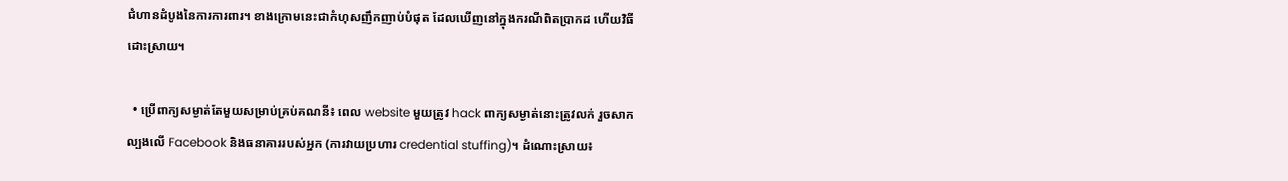ជំហានដំបូងនៃការការពារ។ ខាងក្រោមនេះជាកំហុសញឹកញាប់បំផុត ដែលឃើញនៅក្នុងករណីពិតប្រាកដ ហើយវិធីដោះស្រាយ។

  • ប្រើពាក្យសម្ងាត់តែមួយសម្រាប់គ្រប់គណនី៖ ពេល website មួយត្រូវ hack ពាក្យសម្ងាត់នោះត្រូវលក់ រួចសាកល្បងលើ Facebook និងធនាគាររបស់អ្នក (ការវាយប្រហារ credential stuffing)។ ដំណោះស្រាយ៖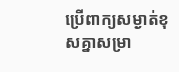ប្រើពាក្យសម្ងាត់ខុសគ្នាសម្រា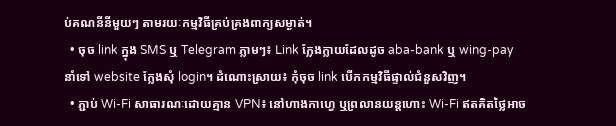ប់គណនីនីមួយៗ តាមរយៈកម្មវិធីគ្រប់គ្រងពាក្យសម្ងាត់។
  • ចុច link ក្នុង SMS ឬ Telegram ភ្លាមៗ៖ Link ក្លែងក្លាយដែលដូច aba-bank ឬ wing-pay នាំទៅ website ក្លែងសុំ login។ ដំណោះស្រាយ៖ កុំចុច link បើកកម្មវិធីផ្ទាល់ជំនួសវិញ។
  • ភ្ជាប់ Wi-Fi សាធារណៈដោយគ្មាន VPN៖ នៅហាងកាហ្វេ ឬព្រលានយន្តហោះ Wi-Fi ឥតគិតថ្លៃអាច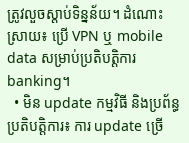ត្រូវលួចស្ដាប់ទិន្នន័យ។ ដំណោះស្រាយ៖ ប្រើ VPN ឬ mobile data សម្រាប់ប្រតិបត្តិការ banking។
  • មិន update កម្មវិធី និងប្រព័ន្ធប្រតិបត្តិការ៖ ការ update ច្រើ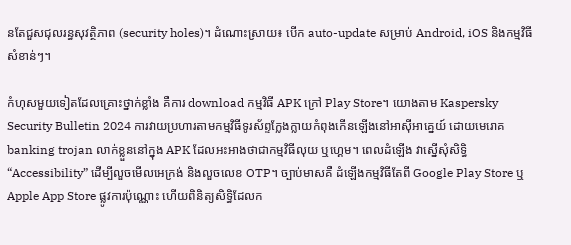នតែជួសជុលរន្ធសុវត្ថិភាព (security holes)។ ដំណោះស្រាយ៖ បើក auto-update សម្រាប់ Android, iOS និងកម្មវិធីសំខាន់ៗ។

កំហុសមួយទៀតដែលគ្រោះថ្នាក់ខ្លាំង គឺការ download កម្មវិធី APK ក្រៅ Play Store។ យោងតាម Kaspersky Security Bulletin 2024 ការវាយប្រហារតាមកម្មវិធីទូរស័ព្ទក្លែងក្លាយកំពុងកើនឡើងនៅអាស៊ីអាគ្នេយ៍ ដោយមេរោគ banking trojan លាក់ខ្លួននៅក្នុង APK ដែលអះអាងថាជាកម្មវិធីលុយ ឬហ្គេម។ ពេលដំឡើង វាស្នើសុំសិទ្ធិ “Accessibility” ដើម្បីលួចមើលអេក្រង់ និងលួចលេខ OTP។ ច្បាប់មាសគឺ ដំឡើងកម្មវិធីតែពី Google Play Store ឬ Apple App Store ផ្លូវការប៉ុណ្ណោះ ហើយពិនិត្យសិទ្ធិដែលក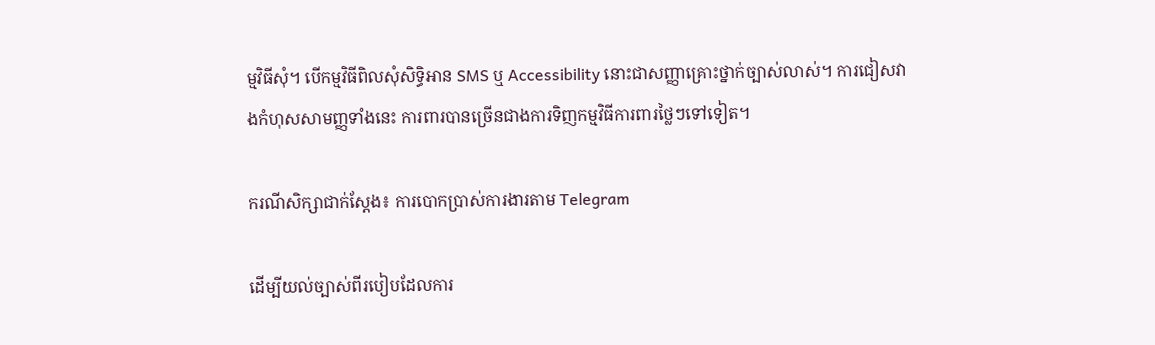ម្មវិធីសុំ។ បើកម្មវិធីពិលសុំសិទ្ធិអាន SMS ឬ Accessibility នោះជាសញ្ញាគ្រោះថ្នាក់ច្បាស់លាស់។ ការជៀសវាងកំហុសសាមញ្ញទាំងនេះ ការពារបានច្រើនជាងការទិញកម្មវិធីការពារថ្លៃៗទៅទៀត។

ករណីសិក្សាជាក់ស្តែង៖ ការបោកប្រាស់ការងារតាម Telegram

ដើម្បីយល់ច្បាស់ពីរបៀបដែលការ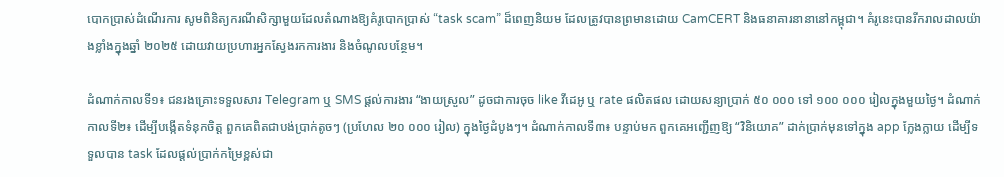បោកប្រាស់ដំណើរការ សូមពិនិត្យករណីសិក្សាមួយដែលតំណាងឱ្យគំរូបោកប្រាស់ “task scam” ដ៏ពេញនិយម ដែលត្រូវបានព្រមានដោយ CamCERT និងធនាគារនានានៅកម្ពុជា។ គំរូនេះបានរីករាលដាលយ៉ាងខ្លាំងក្នុងឆ្នាំ ២០២៥ ដោយវាយប្រហារអ្នកស្វែងរកការងារ និងចំណូលបន្ថែម។

ដំណាក់កាលទី១៖ ជនរងគ្រោះទទួលសារ Telegram ឬ SMS ផ្ដល់ការងារ “ងាយស្រួល” ដូចជាការចុច like វីដេអូ ឬ rate ផលិតផល ដោយសន្យាប្រាក់ ៥០ ០០០ ទៅ ១០០ ០០០ រៀលក្នុងមួយថ្ងៃ។ ដំណាក់កាលទី២៖ ដើម្បីបង្កើតទំនុកចិត្ត ពួកគេពិតជាបង់ប្រាក់តូចៗ (ប្រហែល ២០ ០០០ រៀល) ក្នុងថ្ងៃដំបូងៗ។ ដំណាក់កាលទី៣៖ បន្ទាប់មក ពួកគេអញ្ជើញឱ្យ “វិនិយោគ” ដាក់ប្រាក់មុនទៅក្នុង app ក្លែងក្លាយ ដើម្បីទទួលបាន task ដែលផ្ដល់ប្រាក់កម្រៃខ្ពស់ជា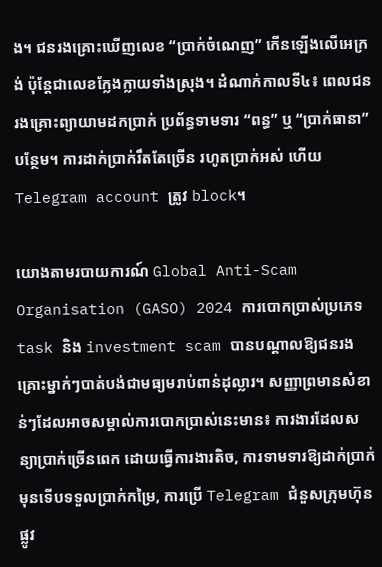ង។ ជនរងគ្រោះឃើញលេខ “ប្រាក់ចំណេញ” កើនឡើងលើអេក្រង់ ប៉ុន្តែជាលេខក្លែងក្លាយទាំងស្រុង។ ដំណាក់កាលទី៤៖ ពេលជនរងគ្រោះព្យាយាមដកប្រាក់ ប្រព័ន្ធទាមទារ “ពន្ធ” ឬ “ប្រាក់ធានា” បន្ថែម។ ការដាក់ប្រាក់រឹតតែច្រើន រហូតប្រាក់អស់ ហើយ Telegram account ត្រូវ block។

យោងតាមរបាយការណ៍ Global Anti-Scam Organisation (GASO) 2024 ការបោកប្រាស់ប្រភេទ task និង investment scam បានបណ្ដាលឱ្យជនរងគ្រោះម្នាក់ៗបាត់បង់ជាមធ្យមរាប់ពាន់ដុល្លារ។ សញ្ញាព្រមានសំខាន់ៗដែលអាចសម្គាល់ការបោកប្រាស់នេះមាន៖ ការងារដែលសន្យាប្រាក់ច្រើនពេក ដោយធ្វើការងារតិច, ការទាមទារឱ្យដាក់ប្រាក់មុនទើបទទួលប្រាក់កម្រៃ, ការប្រើ Telegram ជំនួសក្រុមហ៊ុនផ្លូវ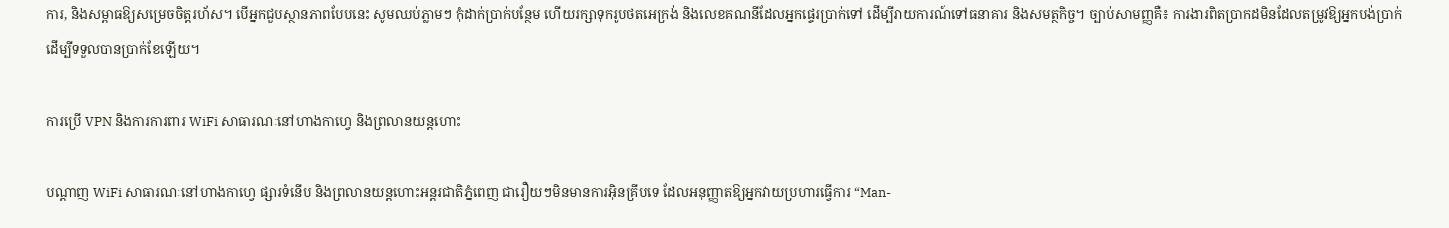ការ, និងសម្ពាធឱ្យសម្រេចចិត្តរហ័ស។ បើអ្នកជួបស្ថានភាពបែបនេះ សូមឈប់ភ្លាមៗ កុំដាក់ប្រាក់បន្ថែម ហើយរក្សាទុករូបថតអេក្រង់ និងលេខគណនីដែលអ្នកផ្ទេរប្រាក់ទៅ ដើម្បីរាយការណ៍ទៅធនាគារ និងសមត្ថកិច្ច។ ច្បាប់សាមញ្ញគឺ៖ ការងារពិតប្រាកដមិនដែលតម្រូវឱ្យអ្នកបង់ប្រាក់ ដើម្បីទទួលបានប្រាក់ខែឡើយ។

ការប្រើ VPN និងការការពារ WiFi សាធារណៈនៅហាងកាហ្វេ និងព្រលានយន្តហោះ

បណ្តាញ WiFi សាធារណៈនៅហាងកាហ្វេ ផ្សារទំនើប និងព្រលានយន្តហោះអន្តរជាតិភ្នំពេញ ជារឿយៗមិនមានការអ៊ិនគ្រីបទេ ដែលអនុញ្ញាតឱ្យអ្នកវាយប្រហារធ្វើការ “Man-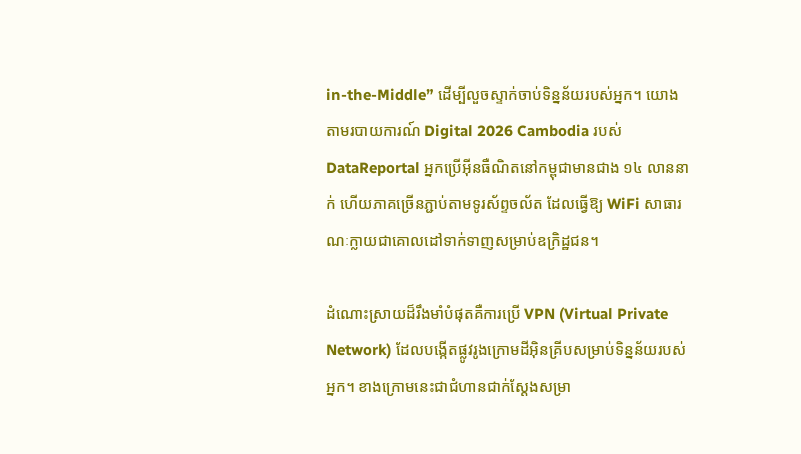in-the-Middle” ដើម្បីលួចស្ទាក់ចាប់ទិន្នន័យរបស់អ្នក។ យោងតាមរបាយការណ៍ Digital 2026 Cambodia របស់ DataReportal អ្នកប្រើអ៊ីនធឺណិតនៅកម្ពុជាមានជាង ១៤ លាននាក់ ហើយភាគច្រើនភ្ជាប់តាមទូរស័ព្ទចល័ត ដែលធ្វើឱ្យ WiFi សាធារណៈក្លាយជាគោលដៅទាក់ទាញសម្រាប់ឧក្រិដ្ឋជន។

ដំណោះស្រាយដ៏រឹងមាំបំផុតគឺការប្រើ VPN (Virtual Private Network) ដែលបង្កើតផ្លូវរូងក្រោមដីអ៊ិនគ្រីបសម្រាប់ទិន្នន័យរបស់អ្នក។ ខាងក្រោមនេះជាជំហានជាក់ស្តែងសម្រា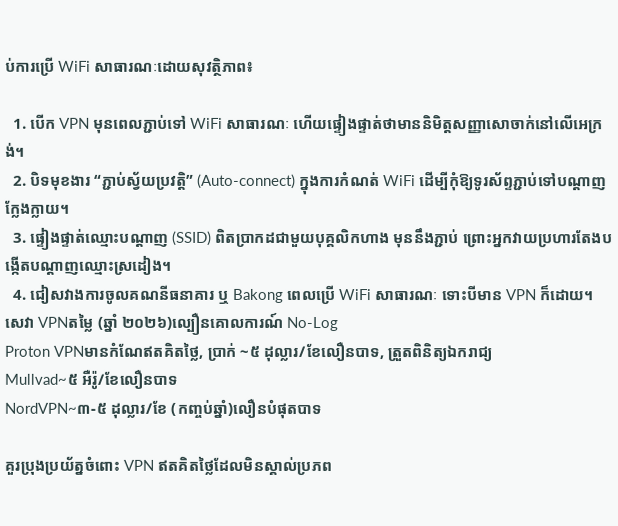ប់ការប្រើ WiFi សាធារណៈដោយសុវត្ថិភាព៖

  1. បើក VPN មុនពេលភ្ជាប់ទៅ WiFi សាធារណៈ ហើយផ្ទៀងផ្ទាត់ថាមាននិមិត្តសញ្ញាសោចាក់នៅលើអេក្រង់។
  2. បិទមុខងារ “ភ្ជាប់ស្វ័យប្រវត្តិ” (Auto-connect) ក្នុងការកំណត់ WiFi ដើម្បីកុំឱ្យទូរស័ព្ទភ្ជាប់ទៅបណ្តាញក្លែងក្លាយ។
  3. ផ្ទៀងផ្ទាត់ឈ្មោះបណ្តាញ (SSID) ពិតប្រាកដជាមួយបុគ្គលិកហាង មុននឹងភ្ជាប់ ព្រោះអ្នកវាយប្រហារតែងបង្កើតបណ្តាញឈ្មោះស្រដៀង។
  4. ជៀសវាងការចូលគណនីធនាគារ ឬ Bakong ពេលប្រើ WiFi សាធារណៈ ទោះបីមាន VPN ក៏ដោយ។
សេវា VPNតម្លៃ (ឆ្នាំ ២០២៦)ល្បឿនគោលការណ៍ No-Log
Proton VPNមានកំណែឥតគិតថ្លៃ, ប្រាក់ ~៥ ដុល្លារ/ខែលឿនបាទ, ត្រួតពិនិត្យឯករាជ្យ
Mullvad~៥ អឺរ៉ូ/ខែលឿនបាទ
NordVPN~៣-៥ ដុល្លារ/ខែ (កញ្ចប់ឆ្នាំ)លឿនបំផុតបាទ

គួរប្រុងប្រយ័ត្នចំពោះ VPN ឥតគិតថ្លៃដែលមិនស្គាល់ប្រភព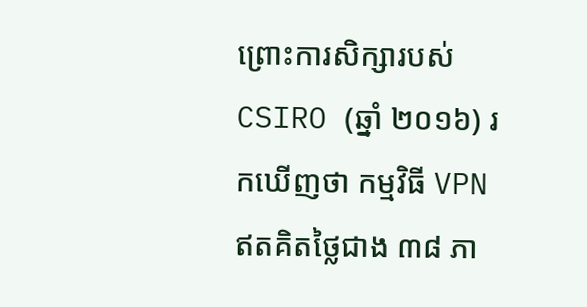ព្រោះការសិក្សារបស់ CSIRO (ឆ្នាំ ២០១៦) រកឃើញថា កម្មវិធី VPN ឥតគិតថ្លៃជាង ៣៨ ភា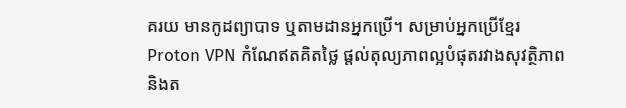គរយ មានកូដព្យាបាទ ឬតាមដានអ្នកប្រើ។ សម្រាប់អ្នកប្រើខ្មែរ Proton VPN កំណែឥតគិតថ្លៃ ផ្តល់តុល្យភាពល្អបំផុតរវាងសុវត្ថិភាព និងត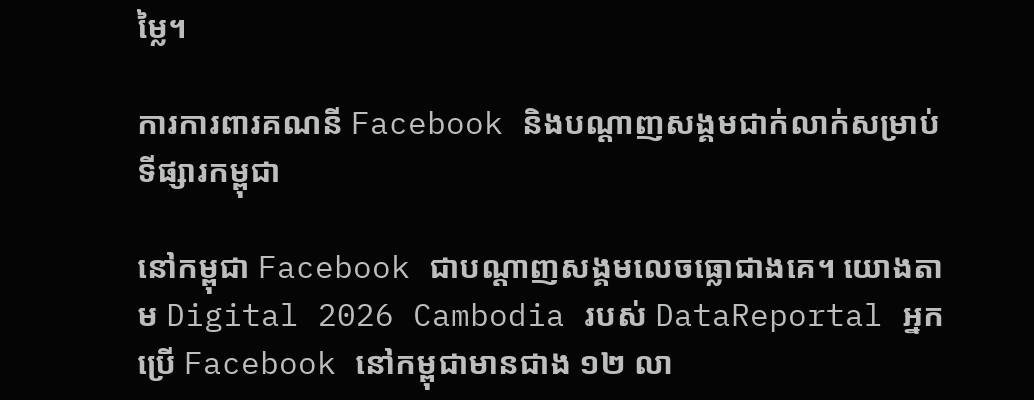ម្លៃ។

ការការពារគណនី Facebook និងបណ្តាញសង្គមជាក់លាក់សម្រាប់ទីផ្សារកម្ពុជា

នៅកម្ពុជា Facebook ជាបណ្តាញសង្គមលេចធ្លោជាងគេ។ យោងតាម Digital 2026 Cambodia របស់ DataReportal អ្នកប្រើ Facebook នៅកម្ពុជាមានជាង ១២ លា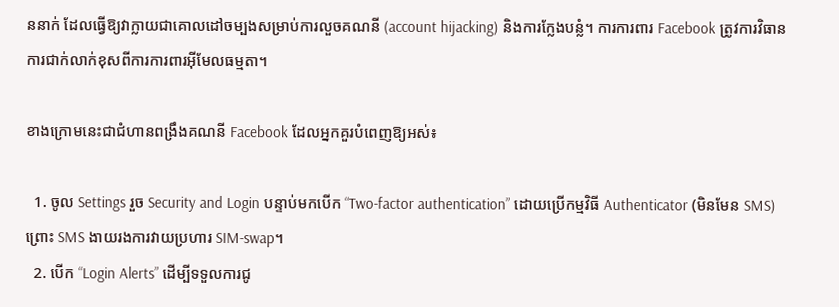ននាក់ ដែលធ្វើឱ្យវាក្លាយជាគោលដៅចម្បងសម្រាប់ការលួចគណនី (account hijacking) និងការក្លែងបន្លំ។ ការការពារ Facebook ត្រូវការវិធានការជាក់លាក់ខុសពីការការពារអ៊ីមែលធម្មតា។

ខាងក្រោមនេះជាជំហានពង្រឹងគណនី Facebook ដែលអ្នកគួរបំពេញឱ្យអស់៖

  1. ចូល Settings រួច Security and Login បន្ទាប់មកបើក “Two-factor authentication” ដោយប្រើកម្មវិធី Authenticator (មិនមែន SMS) ព្រោះ SMS ងាយរងការវាយប្រហារ SIM-swap។
  2. បើក “Login Alerts” ដើម្បីទទួលការជូ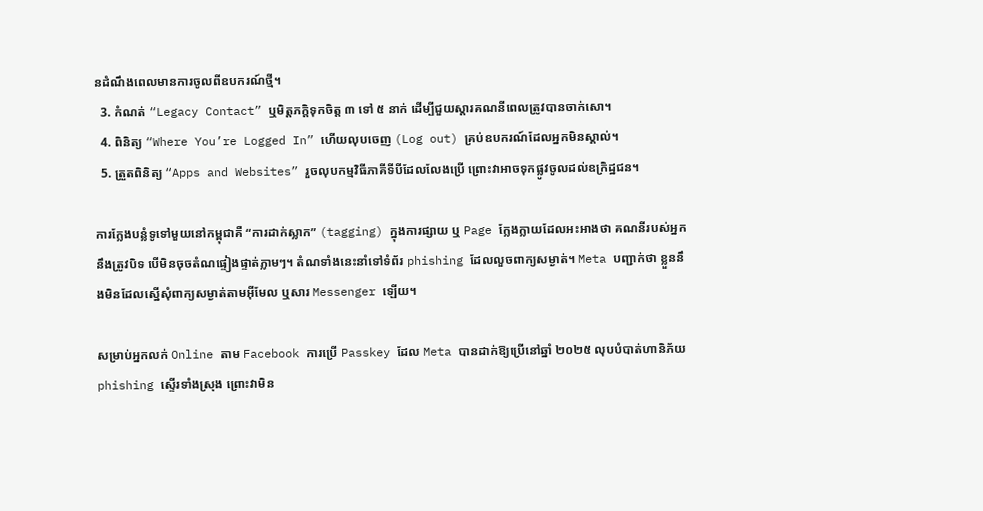នដំណឹងពេលមានការចូលពីឧបករណ៍ថ្មី។
  3. កំណត់ “Legacy Contact” ឬមិត្តភក្តិទុកចិត្ត ៣ ទៅ ៥ នាក់ ដើម្បីជួយស្តារគណនីពេលត្រូវបានចាក់សោ។
  4. ពិនិត្យ “Where You’re Logged In” ហើយលុបចេញ (Log out) គ្រប់ឧបករណ៍ដែលអ្នកមិនស្គាល់។
  5. ត្រួតពិនិត្យ “Apps and Websites” រួចលុបកម្មវិធីភាគីទីបីដែលលែងប្រើ ព្រោះវាអាចទុកផ្លូវចូលដល់ឧក្រិដ្ឋជន។

ការក្លែងបន្លំទូទៅមួយនៅកម្ពុជាគឺ “ការដាក់ស្លាក” (tagging) ក្នុងការផ្សាយ ឬ Page ក្លែងក្លាយដែលអះអាងថា គណនីរបស់អ្នកនឹងត្រូវបិទ បើមិនចុចតំណផ្ទៀងផ្ទាត់ភ្លាមៗ។ តំណទាំងនេះនាំទៅទំព័រ phishing ដែលលួចពាក្យសម្ងាត់។ Meta បញ្ជាក់ថា ខ្លួននឹងមិនដែលស្នើសុំពាក្យសម្ងាត់តាមអ៊ីមែល ឬសារ Messenger ឡើយ។

សម្រាប់អ្នកលក់ Online តាម Facebook ការប្រើ Passkey ដែល Meta បានដាក់ឱ្យប្រើនៅឆ្នាំ ២០២៥ លុបបំបាត់ហានិភ័យ phishing ស្ទើរទាំងស្រុង ព្រោះវាមិន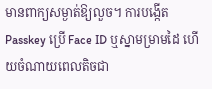មានពាក្យសម្ងាត់ឱ្យលួច។ ការបង្កើត Passkey ប្រើ Face ID ឬស្នាមម្រាមដៃ ហើយចំណាយពេលតិចជា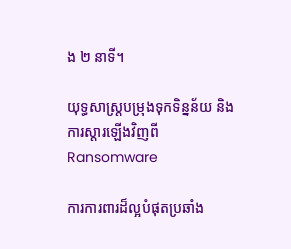ង ២ នាទី។

យុទ្ធសាស្ត្របម្រុងទុកទិន្នន័យ និងការស្តារឡើងវិញពី Ransomware

ការការពារដ៏ល្អបំផុតប្រឆាំង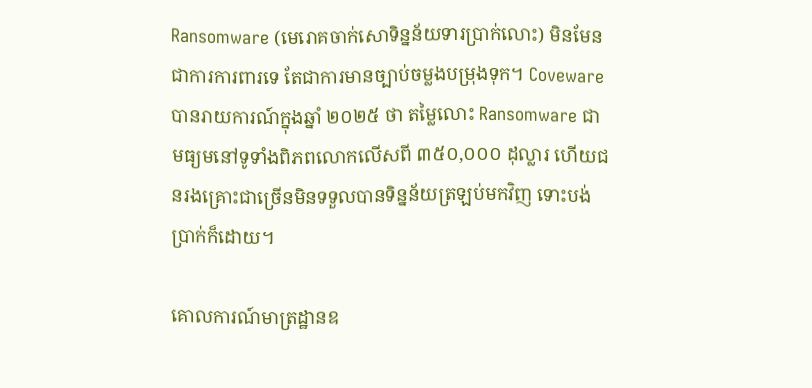Ransomware (មេរោគចាក់សោទិន្នន័យទារប្រាក់លោះ) មិនមែនជាការការពារទេ តែជាការមានច្បាប់ចម្លងបម្រុងទុក។ Coveware បានរាយការណ៍ក្នុងឆ្នាំ ២០២៥ ថា តម្លៃលោះ Ransomware ជាមធ្យមនៅទូទាំងពិភពលោកលើសពី ៣៥០,០០០ ដុល្លារ ហើយជនរងគ្រោះជាច្រើនមិនទទួលបានទិន្នន័យត្រឡប់មកវិញ ទោះបង់ប្រាក់ក៏ដោយ។

គោលការណ៍មាត្រដ្ឋានឧ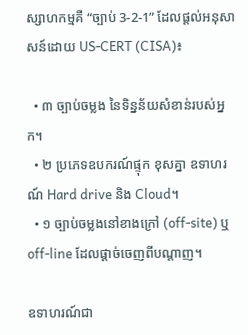ស្សាហកម្មគឺ “ច្បាប់ 3-2-1” ដែលផ្តល់អនុសាសន៍ដោយ US-CERT (CISA)៖

  • ៣ ច្បាប់ចម្លង នៃទិន្នន័យសំខាន់របស់អ្នក។
  • ២ ប្រភេទឧបករណ៍ផ្ទុក ខុសគ្នា ឧទាហរណ៍ Hard drive និង Cloud។
  • ១ ច្បាប់ចម្លងនៅខាងក្រៅ (off-site) ឬ off-line ដែលផ្តាច់ចេញពីបណ្តាញ។

ឧទាហរណ៍ជា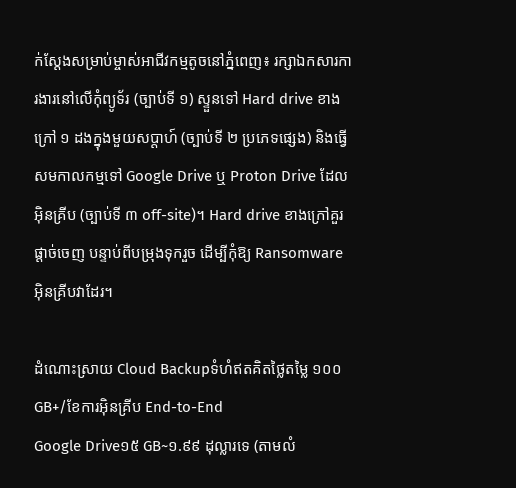ក់ស្តែងសម្រាប់ម្ចាស់អាជីវកម្មតូចនៅភ្នំពេញ៖ រក្សាឯកសារការងារនៅលើកុំព្យូទ័រ (ច្បាប់ទី ១) ស្ទួនទៅ Hard drive ខាងក្រៅ ១ ដងក្នុងមួយសប្តាហ៍ (ច្បាប់ទី ២ ប្រភេទផ្សេង) និងធ្វើសមកាលកម្មទៅ Google Drive ឬ Proton Drive ដែលអ៊ិនគ្រីប (ច្បាប់ទី ៣ off-site)។ Hard drive ខាងក្រៅគួរផ្តាច់ចេញ បន្ទាប់ពីបម្រុងទុករួច ដើម្បីកុំឱ្យ Ransomware អ៊ិនគ្រីបវាដែរ។

ដំណោះស្រាយ Cloud Backupទំហំឥតគិតថ្លៃតម្លៃ ១០០GB+/ខែការអ៊ិនគ្រីប End-to-End
Google Drive១៥ GB~១.៩៩ ដុល្លារទេ (តាមលំ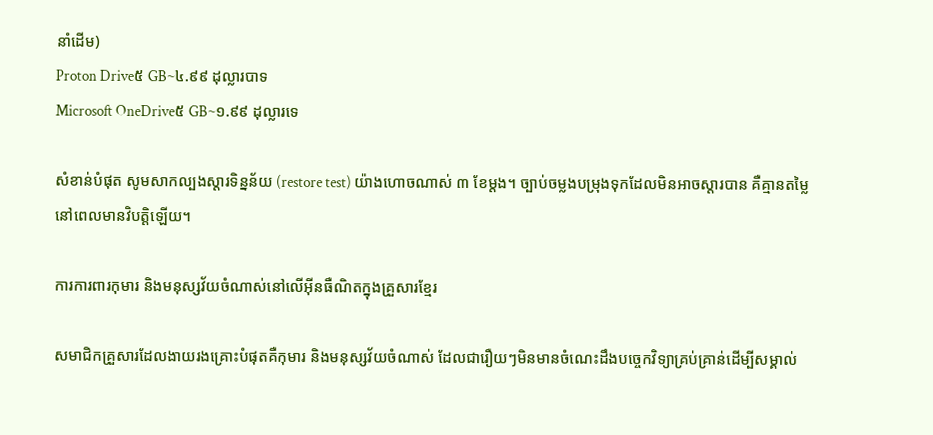នាំដើម)
Proton Drive៥ GB~៤.៩៩ ដុល្លារបាទ
Microsoft OneDrive៥ GB~១.៩៩ ដុល្លារទេ

សំខាន់បំផុត សូមសាកល្បងស្តារទិន្នន័យ (restore test) យ៉ាងហោចណាស់ ៣ ខែម្តង។ ច្បាប់ចម្លងបម្រុងទុកដែលមិនអាចស្តារបាន គឺគ្មានតម្លៃនៅពេលមានវិបត្តិឡើយ។

ការការពារកុមារ និងមនុស្សវ័យចំណាស់នៅលើអ៊ីនធឺណិតក្នុងគ្រួសារខ្មែរ

សមាជិកគ្រួសារដែលងាយរងគ្រោះបំផុតគឺកុមារ និងមនុស្សវ័យចំណាស់ ដែលជារឿយៗមិនមានចំណេះដឹងបច្ចេកវិទ្យាគ្រប់គ្រាន់ដើម្បីសម្គាល់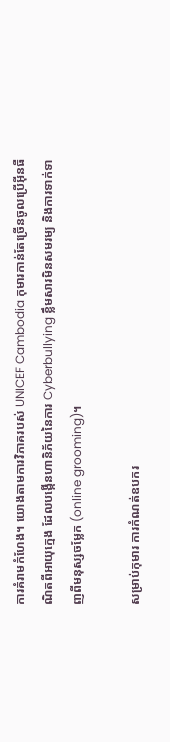ការគំរាមកំហែង។ យោងតាមការវិភាគរបស់ UNICEF Cambodia កុមារកាន់តែច្រើនចូលប្រើអ៊ីនធឺណិតពីអាយុក្មេង ដែលបង្កើនហានិភ័យនៃការ Cyberbullying ខ្លឹមសារមិនសមរម្យ និងការទាក់ទាញពីមនុស្សចម្លែក (online grooming)។

សម្រាប់កុមារ ការកំណត់ឧបករ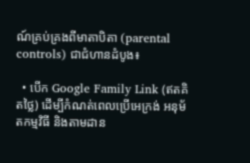ណ៍គ្រប់គ្រងពីមាតាបិតា (parental controls) ជាជំហានដំបូង៖

  • បើក Google Family Link (ឥតគិតថ្លៃ) ដើម្បីកំណត់ពេលប្រើអេក្រង់ អនុម័តកម្មវិធី និងតាមដាន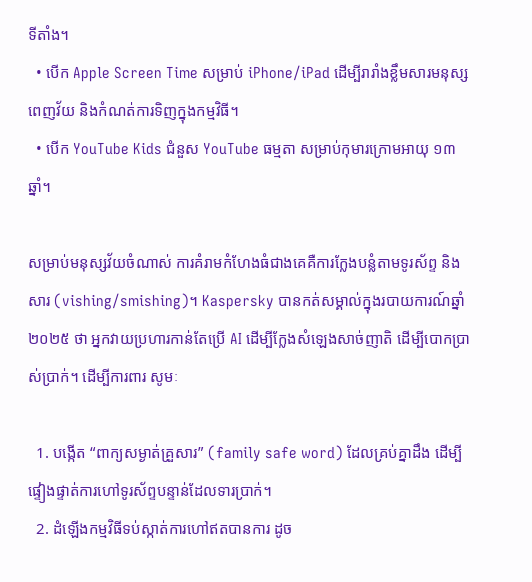ទីតាំង។
  • បើក Apple Screen Time សម្រាប់ iPhone/iPad ដើម្បីរារាំងខ្លឹមសារមនុស្សពេញវ័យ និងកំណត់ការទិញក្នុងកម្មវិធី។
  • បើក YouTube Kids ជំនួស YouTube ធម្មតា សម្រាប់កុមារក្រោមអាយុ ១៣ ឆ្នាំ។

សម្រាប់មនុស្សវ័យចំណាស់ ការគំរាមកំហែងធំជាងគេគឺការក្លែងបន្លំតាមទូរស័ព្ទ និងសារ (vishing/smishing)។ Kaspersky បានកត់សម្គាល់ក្នុងរបាយការណ៍ឆ្នាំ ២០២៥ ថា អ្នកវាយប្រហារកាន់តែប្រើ AI ដើម្បីក្លែងសំឡេងសាច់ញាតិ ដើម្បីបោកប្រាស់ប្រាក់។ ដើម្បីការពារ សូមៈ

  1. បង្កើត “ពាក្យសម្ងាត់គ្រួសារ” (family safe word) ដែលគ្រប់គ្នាដឹង ដើម្បីផ្ទៀងផ្ទាត់ការហៅទូរស័ព្ទបន្ទាន់ដែលទារប្រាក់។
  2. ដំឡើងកម្មវិធីទប់ស្កាត់ការហៅឥតបានការ ដូច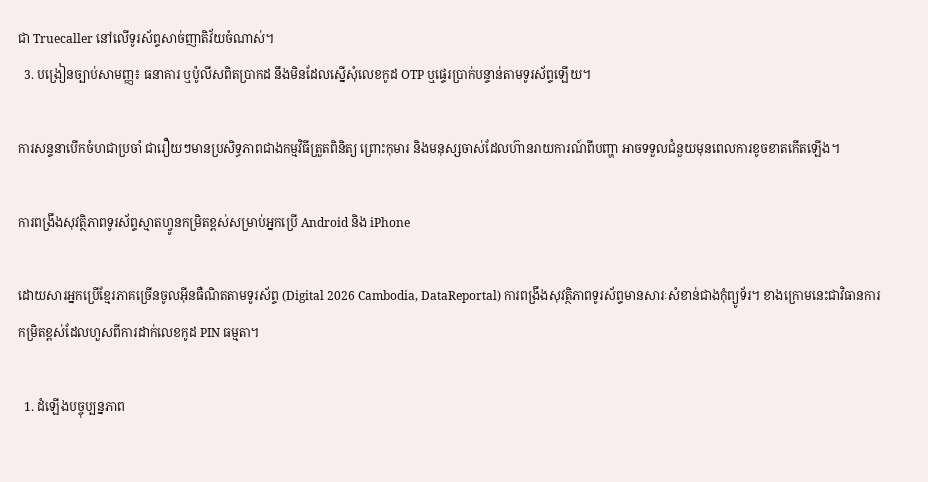ជា Truecaller នៅលើទូរស័ព្ទសាច់ញាតិវ័យចំណាស់។
  3. បង្រៀនច្បាប់សាមញ្ញ៖ ធនាគារ ឬប៉ូលីសពិតប្រាកដ នឹងមិនដែលស្នើសុំលេខកូដ OTP ឬផ្ទេរប្រាក់បន្ទាន់តាមទូរស័ព្ទឡើយ។

ការសន្ទនាបើកចំហជាប្រចាំ ជារឿយៗមានប្រសិទ្ធភាពជាងកម្មវិធីត្រួតពិនិត្យ ព្រោះកុមារ និងមនុស្សចាស់ដែលហ៊ានរាយការណ៍ពីបញ្ហា អាចទទួលជំនួយមុនពេលការខូចខាតកើតឡើង។

ការពង្រឹងសុវត្ថិភាពទូរស័ព្ទស្មាតហ្វូនកម្រិតខ្ពស់សម្រាប់អ្នកប្រើ Android និង iPhone

ដោយសារអ្នកប្រើខ្មែរភាគច្រើនចូលអ៊ីនធឺណិតតាមទូរស័ព្ទ (Digital 2026 Cambodia, DataReportal) ការពង្រឹងសុវត្ថិភាពទូរស័ព្ទមានសារៈសំខាន់ជាងកុំព្យូទ័រ។ ខាងក្រោមនេះជាវិធានការកម្រិតខ្ពស់ដែលហួសពីការដាក់លេខកូដ PIN ធម្មតា។

  1. ដំឡើងបច្ចុប្បន្នភាព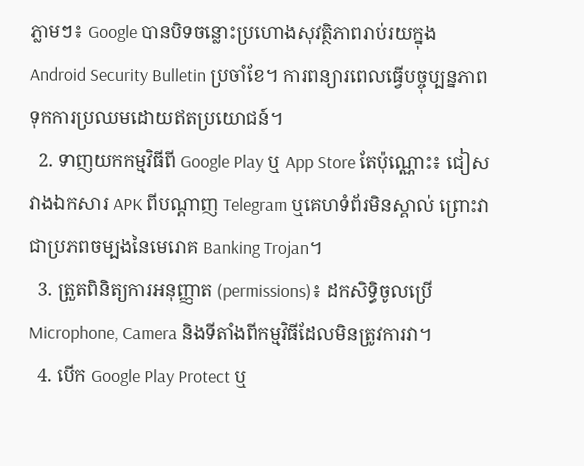ភ្លាមៗ៖ Google បានបិទចន្លោះប្រហោងសុវត្ថិភាពរាប់រយក្នុង Android Security Bulletin ប្រចាំខែ។ ការពន្យារពេលធ្វើបច្ចុប្បន្នភាពទុកការប្រឈមដោយឥតប្រយោជន៍។
  2. ទាញយកកម្មវិធីពី Google Play ឬ App Store តែប៉ុណ្ណោះ៖ ជៀសវាងឯកសារ APK ពីបណ្តាញ Telegram ឬគេហទំព័រមិនស្គាល់ ព្រោះវាជាប្រភពចម្បងនៃមេរោគ Banking Trojan។
  3. ត្រួតពិនិត្យការអនុញ្ញាត (permissions)៖ ដកសិទ្ធិចូលប្រើ Microphone, Camera និងទីតាំងពីកម្មវិធីដែលមិនត្រូវការវា។
  4. បើក Google Play Protect ឬ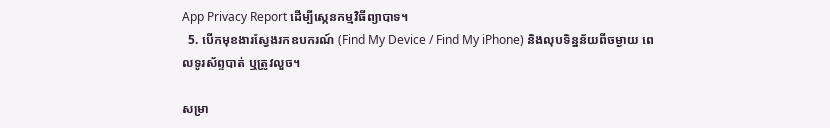App Privacy Report ដើម្បីស្កេនកម្មវិធីព្យាបាទ។
  5. បើកមុខងារស្វែងរកឧបករណ៍ (Find My Device / Find My iPhone) និងលុបទិន្នន័យពីចម្ងាយ ពេលទូរស័ព្ទបាត់ ឬត្រូវលួច។

សម្រា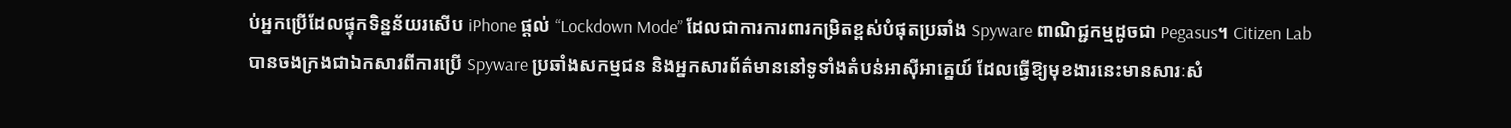ប់អ្នកប្រើដែលផ្ទុកទិន្នន័យរសើប iPhone ផ្តល់ “Lockdown Mode” ដែលជាការការពារកម្រិតខ្ពស់បំផុតប្រឆាំង Spyware ពាណិជ្ជកម្មដូចជា Pegasus។ Citizen Lab បានចងក្រងជាឯកសារពីការប្រើ Spyware ប្រឆាំងសកម្មជន និងអ្នកសារព័ត៌មាននៅទូទាំងតំបន់អាស៊ីអាគ្នេយ៍ ដែលធ្វើឱ្យមុខងារនេះមានសារៈសំ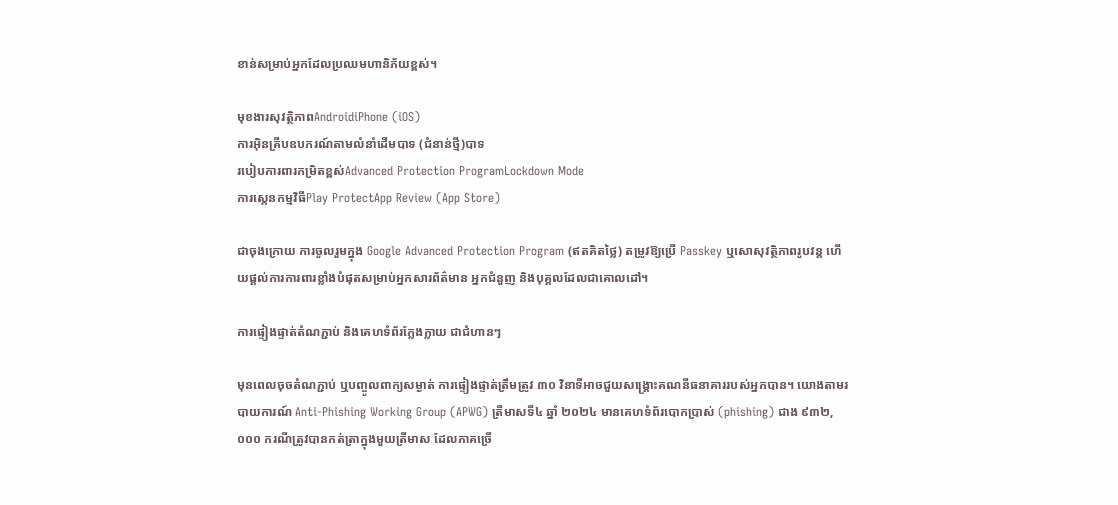ខាន់សម្រាប់អ្នកដែលប្រឈមហានិភ័យខ្ពស់។

មុខងារសុវត្ថិភាពAndroidiPhone (iOS)
ការអ៊ិនគ្រីបឧបករណ៍តាមលំនាំដើមបាទ (ជំនាន់ថ្មី)បាទ
របៀបការពារកម្រិតខ្ពស់Advanced Protection ProgramLockdown Mode
ការស្កេនកម្មវិធីPlay ProtectApp Review (App Store)

ជាចុងក្រោយ ការចូលរួមក្នុង Google Advanced Protection Program (ឥតគិតថ្លៃ) តម្រូវឱ្យប្រើ Passkey ឬសោសុវត្ថិភាពរូបវន្ត ហើយផ្តល់ការការពារខ្លាំងបំផុតសម្រាប់អ្នកសារព័ត៌មាន អ្នកជំនួញ និងបុគ្គលដែលជាគោលដៅ។

ការផ្ទៀងផ្ទាត់តំណភ្ជាប់ និងគេហទំព័រក្លែងក្លាយ ជាជំហានៗ

មុនពេលចុចតំណភ្ជាប់ ឬបញ្ចូលពាក្យសម្ងាត់ ការផ្ទៀងផ្ទាត់ត្រឹមត្រូវ ៣០ វិនាទីអាចជួយសង្គ្រោះគណនីធនាគាររបស់អ្នកបាន។ យោងតាមរបាយការណ៍ Anti-Phishing Working Group (APWG) ត្រីមាសទី៤ ឆ្នាំ ២០២៤ មានគេហទំព័របោកប្រាស់ (phishing) ជាង ៩៣២,០០០ ករណីត្រូវបានកត់ត្រាក្នុងមួយត្រីមាស ដែលភាគច្រើ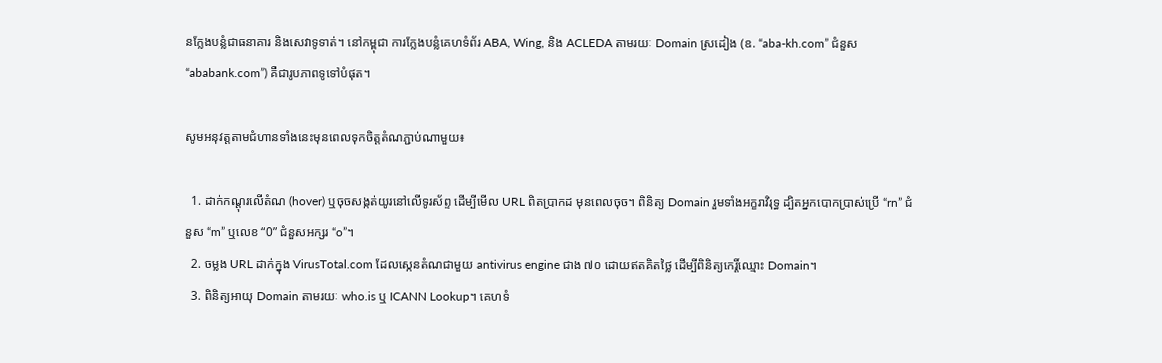នក្លែងបន្លំជាធនាគារ និងសេវាទូទាត់។ នៅកម្ពុជា ការក្លែងបន្លំគេហទំព័រ ABA, Wing, និង ACLEDA តាមរយៈ Domain ស្រដៀង (ឧ. “aba-kh.com” ជំនួស “ababank.com”) គឺជារូបភាពទូទៅបំផុត។

សូមអនុវត្តតាមជំហានទាំងនេះមុនពេលទុកចិត្តតំណភ្ជាប់ណាមួយ៖

  1. ដាក់កណ្ដុរលើតំណ (hover) ឬចុចសង្កត់យូរនៅលើទូរស័ព្ទ ដើម្បីមើល URL ពិតប្រាកដ មុនពេលចុច។ ពិនិត្យ Domain រួមទាំងអក្ខរាវិរុទ្ធ ដ្បិតអ្នកបោកប្រាស់ប្រើ “rn” ជំនួស “m” ឬលេខ “0” ជំនួសអក្សរ “o”។
  2. ចម្លង URL ដាក់ក្នុង VirusTotal.com ដែលស្កេនតំណជាមួយ antivirus engine ជាង ៧០ ដោយឥតគិតថ្លៃ ដើម្បីពិនិត្យកេរ្តិ៍ឈ្មោះ Domain។
  3. ពិនិត្យអាយុ Domain តាមរយៈ who.is ឬ ICANN Lookup។ គេហទំ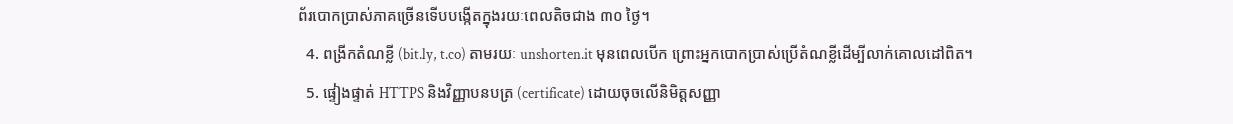ព័របោកប្រាស់ភាគច្រើនទើបបង្កើតក្នុងរយៈពេលតិចជាង ៣០ ថ្ងៃ។
  4. ពង្រីកតំណខ្លី (bit.ly, t.co) តាមរយៈ unshorten.it មុនពេលបើក ព្រោះអ្នកបោកប្រាស់ប្រើតំណខ្លីដើម្បីលាក់គោលដៅពិត។
  5. ផ្ទៀងផ្ទាត់ HTTPS និងវិញ្ញាបនបត្រ (certificate) ដោយចុចលើនិមិត្តសញ្ញា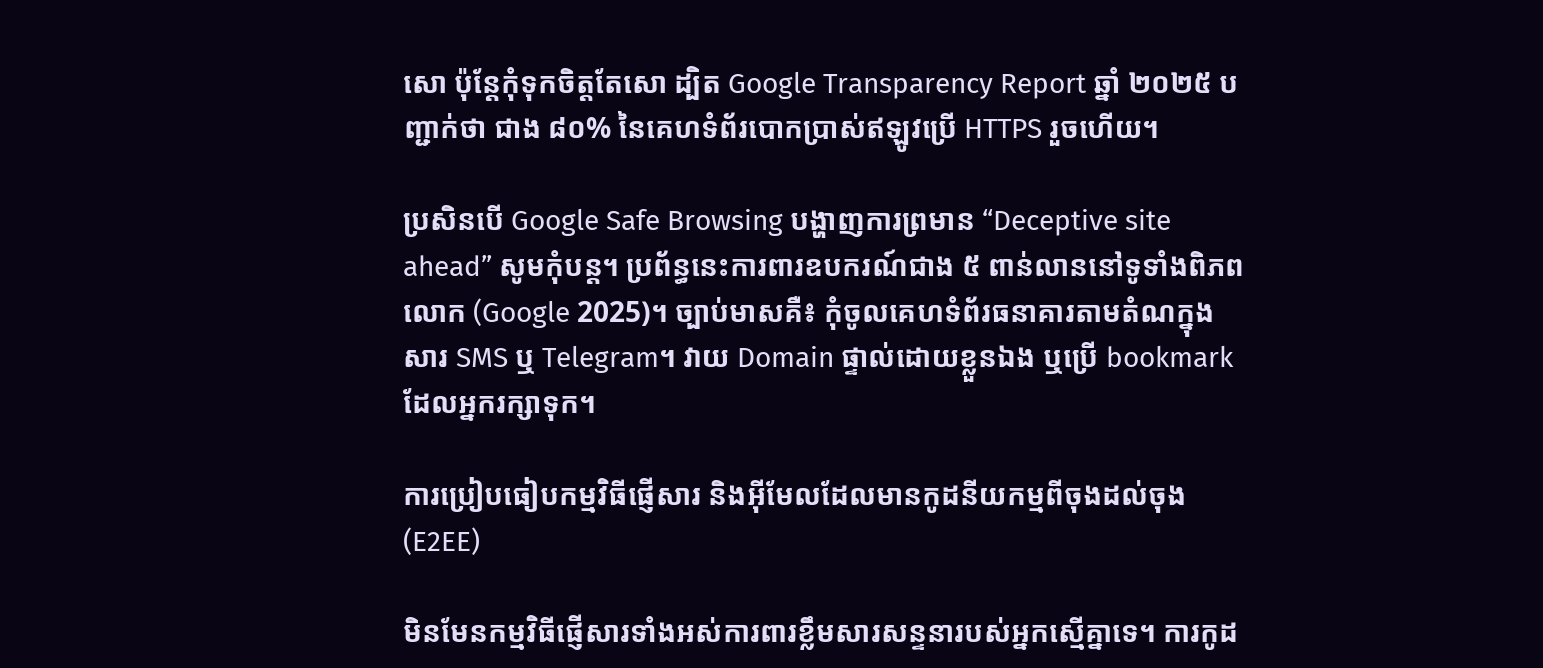សោ ប៉ុន្តែកុំទុកចិត្តតែសោ ដ្បិត Google Transparency Report ឆ្នាំ ២០២៥ បញ្ជាក់ថា ជាង ៨០% នៃគេហទំព័របោកប្រាស់ឥឡូវប្រើ HTTPS រួចហើយ។

ប្រសិនបើ Google Safe Browsing បង្ហាញការព្រមាន “Deceptive site ahead” សូមកុំបន្ត។ ប្រព័ន្ធនេះការពារឧបករណ៍ជាង ៥ ពាន់លាននៅទូទាំងពិភពលោក (Google 2025)។ ច្បាប់មាសគឺ៖ កុំចូលគេហទំព័រធនាគារតាមតំណក្នុងសារ SMS ឬ Telegram។ វាយ Domain ផ្ទាល់ដោយខ្លួនឯង ឬប្រើ bookmark ដែលអ្នករក្សាទុក។

ការប្រៀបធៀបកម្មវិធីផ្ញើសារ និងអ៊ីមែលដែលមានកូដនីយកម្មពីចុងដល់ចុង (E2EE)

មិនមែនកម្មវិធីផ្ញើសារទាំងអស់ការពារខ្លឹមសារសន្ទនារបស់អ្នកស្មើគ្នាទេ។ ការកូដ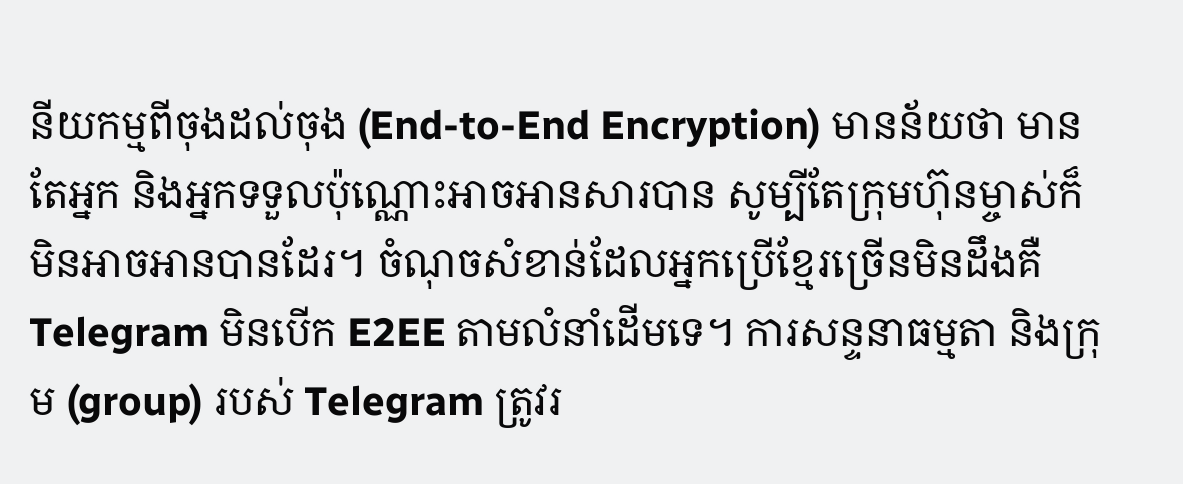នីយកម្មពីចុងដល់ចុង (End-to-End Encryption) មានន័យថា មានតែអ្នក និងអ្នកទទួលប៉ុណ្ណោះអាចអានសារបាន សូម្បីតែក្រុមហ៊ុនម្ចាស់ក៏មិនអាចអានបានដែរ។ ចំណុចសំខាន់ដែលអ្នកប្រើខ្មែរច្រើនមិនដឹងគឺ Telegram មិនបើក E2EE តាមលំនាំដើមទេ។ ការសន្ទនាធម្មតា និងក្រុម (group) របស់ Telegram ត្រូវរ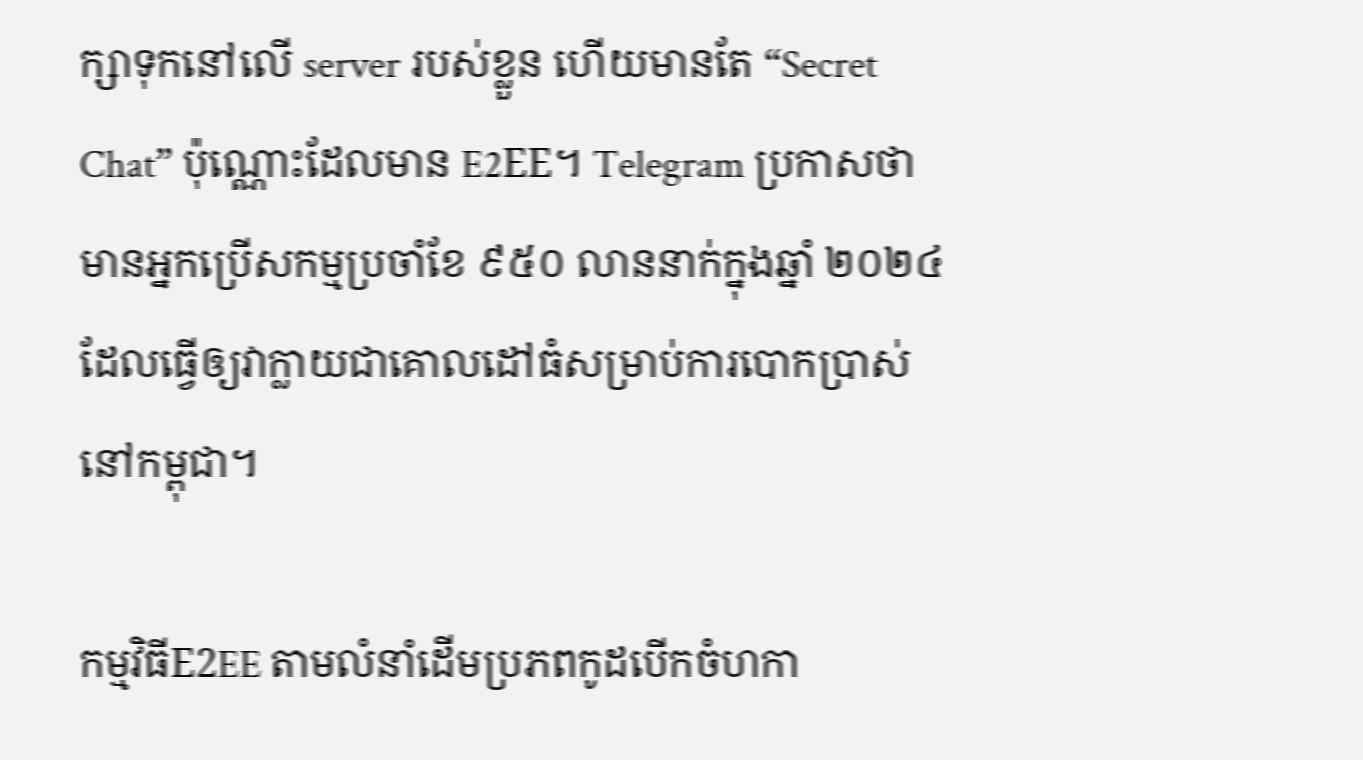ក្សាទុកនៅលើ server របស់ខ្លួន ហើយមានតែ “Secret Chat” ប៉ុណ្ណោះដែលមាន E2EE។ Telegram ប្រកាសថាមានអ្នកប្រើសកម្មប្រចាំខែ ៩៥០ លាននាក់ក្នុងឆ្នាំ ២០២៤ ដែលធ្វើឲ្យវាក្លាយជាគោលដៅធំសម្រាប់ការបោកប្រាស់នៅកម្ពុជា។

កម្មវិធីE2EE តាមលំនាំដើមប្រភពកូដបើកចំហកា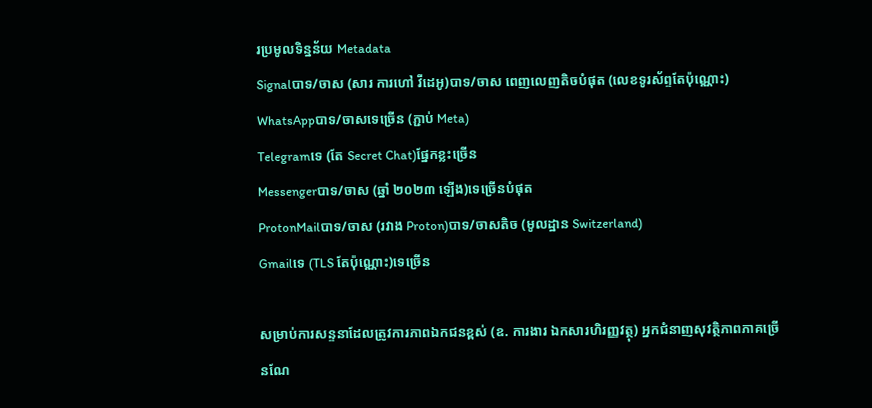រប្រមូលទិន្នន័យ Metadata
Signalបាទ/ចាស (សារ ការហៅ វីដេអូ)បាទ/ចាស ពេញលេញតិចបំផុត (លេខទូរស័ព្ទតែប៉ុណ្ណោះ)
WhatsAppបាទ/ចាសទេច្រើន (ភ្ជាប់ Meta)
Telegramទេ (តែ Secret Chat)ផ្នែកខ្លះច្រើន
Messengerបាទ/ចាស (ឆ្នាំ ២០២៣ ឡើង)ទេច្រើនបំផុត
ProtonMailបាទ/ចាស (រវាង Proton)បាទ/ចាសតិច (មូលដ្ឋាន Switzerland)
Gmailទេ (TLS តែប៉ុណ្ណោះ)ទេច្រើន

សម្រាប់ការសន្ទនាដែលត្រូវការភាពឯកជនខ្ពស់ (ឧ. ការងារ ឯកសារហិរញ្ញវត្ថុ) អ្នកជំនាញសុវត្ថិភាពភាគច្រើនណែ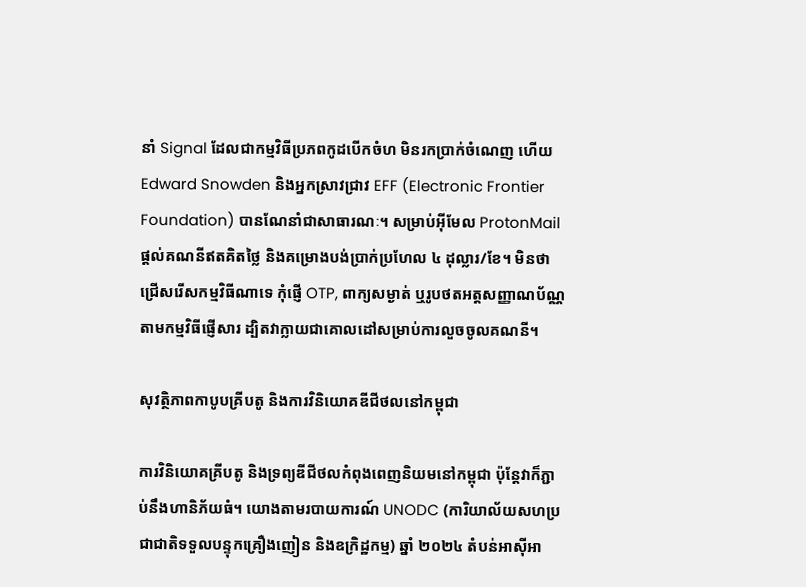នាំ Signal ដែលជាកម្មវិធីប្រភពកូដបើកចំហ មិនរកប្រាក់ចំណេញ ហើយ Edward Snowden និងអ្នកស្រាវជ្រាវ EFF (Electronic Frontier Foundation) បានណែនាំជាសាធារណៈ។ សម្រាប់អ៊ីមែល ProtonMail ផ្ដល់គណនីឥតគិតថ្លៃ និងគម្រោងបង់ប្រាក់ប្រហែល ៤ ដុល្លារ/ខែ។ មិនថាជ្រើសរើសកម្មវិធីណាទេ កុំផ្ញើ OTP, ពាក្យសម្ងាត់ ឬរូបថតអត្តសញ្ញាណប័ណ្ណតាមកម្មវិធីផ្ញើសារ ដ្បិតវាក្លាយជាគោលដៅសម្រាប់ការលួចចូលគណនី។

សុវត្ថិភាពកាបូបគ្រីបតូ និងការវិនិយោគឌីជីថលនៅកម្ពុជា

ការវិនិយោគគ្រីបតូ និងទ្រព្យឌីជីថលកំពុងពេញនិយមនៅកម្ពុជា ប៉ុន្តែវាក៏ភ្ជាប់នឹងហានិភ័យធំ។ យោងតាមរបាយការណ៍ UNODC (ការិយាល័យសហប្រជាជាតិទទួលបន្ទុកគ្រឿងញៀន និងឧក្រិដ្ឋកម្ម) ឆ្នាំ ២០២៤ តំបន់អាស៊ីអា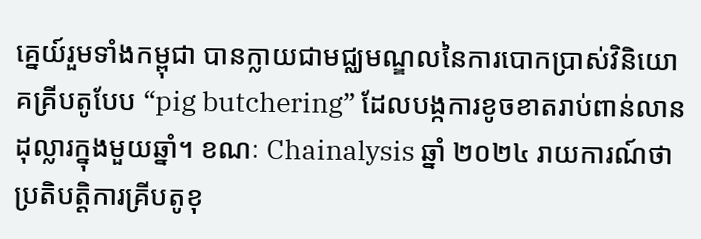គ្នេយ៍រួមទាំងកម្ពុជា បានក្លាយជាមជ្ឈមណ្ឌលនៃការបោកប្រាស់វិនិយោគគ្រីបតូបែប “pig butchering” ដែលបង្កការខូចខាតរាប់ពាន់លានដុល្លារក្នុងមួយឆ្នាំ។ ខណៈ Chainalysis ឆ្នាំ ២០២៤ រាយការណ៍ថា ប្រតិបត្តិការគ្រីបតូខុ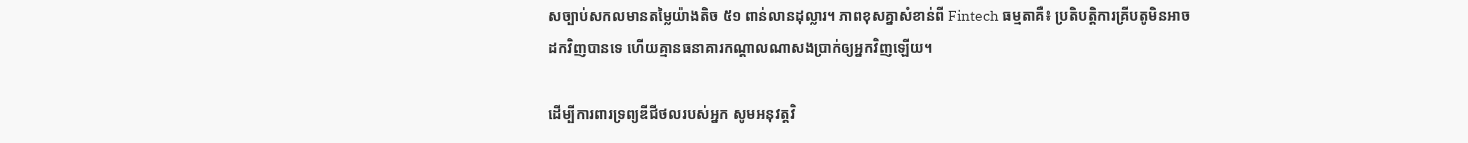សច្បាប់សកលមានតម្លៃយ៉ាងតិច ៥១ ពាន់លានដុល្លារ។ ភាពខុសគ្នាសំខាន់ពី Fintech ធម្មតាគឺ៖ ប្រតិបត្តិការគ្រីបតូមិនអាចដកវិញបានទេ ហើយគ្មានធនាគារកណ្ដាលណាសងប្រាក់ឲ្យអ្នកវិញឡើយ។

ដើម្បីការពារទ្រព្យឌីជីថលរបស់អ្នក សូមអនុវត្តវិ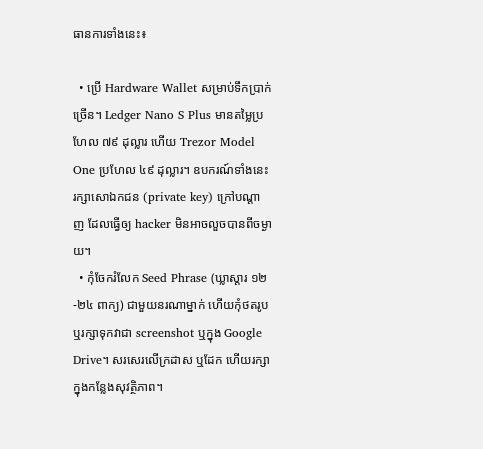ធានការទាំងនេះ៖

  • ប្រើ Hardware Wallet សម្រាប់ទឹកប្រាក់ច្រើន។ Ledger Nano S Plus មានតម្លៃប្រហែល ៧៩ ដុល្លារ ហើយ Trezor Model One ប្រហែល ៤៩ ដុល្លារ។ ឧបករណ៍ទាំងនេះរក្សាសោឯកជន (private key) ក្រៅបណ្ដាញ ដែលធ្វើឲ្យ hacker មិនអាចលួចបានពីចម្ងាយ។
  • កុំចែករំលែក Seed Phrase (ឃ្លាស្ដារ ១២-២៤ ពាក្យ) ជាមួយនរណាម្នាក់ ហើយកុំថតរូប ឬរក្សាទុកវាជា screenshot ឬក្នុង Google Drive។ សរសេរលើក្រដាស ឬដែក ហើយរក្សាក្នុងកន្លែងសុវត្ថិភាព។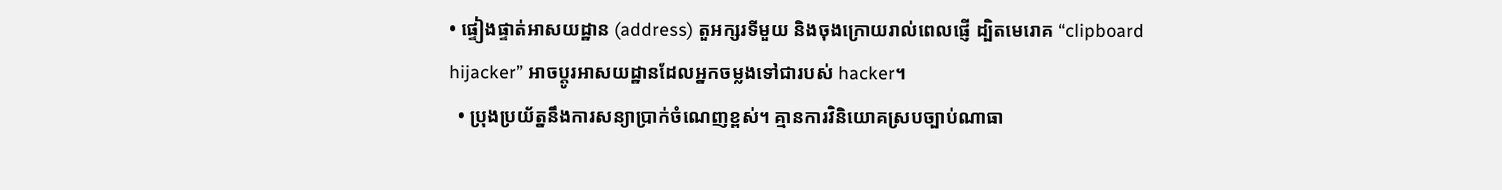• ផ្ទៀងផ្ទាត់អាសយដ្ឋាន (address) តួអក្សរទីមួយ និងចុងក្រោយរាល់ពេលផ្ញើ ដ្បិតមេរោគ “clipboard hijacker” អាចប្ដូរអាសយដ្ឋានដែលអ្នកចម្លងទៅជារបស់ hacker។
  • ប្រុងប្រយ័ត្ននឹងការសន្យាប្រាក់ចំណេញខ្ពស់។ គ្មានការវិនិយោគស្របច្បាប់ណាធា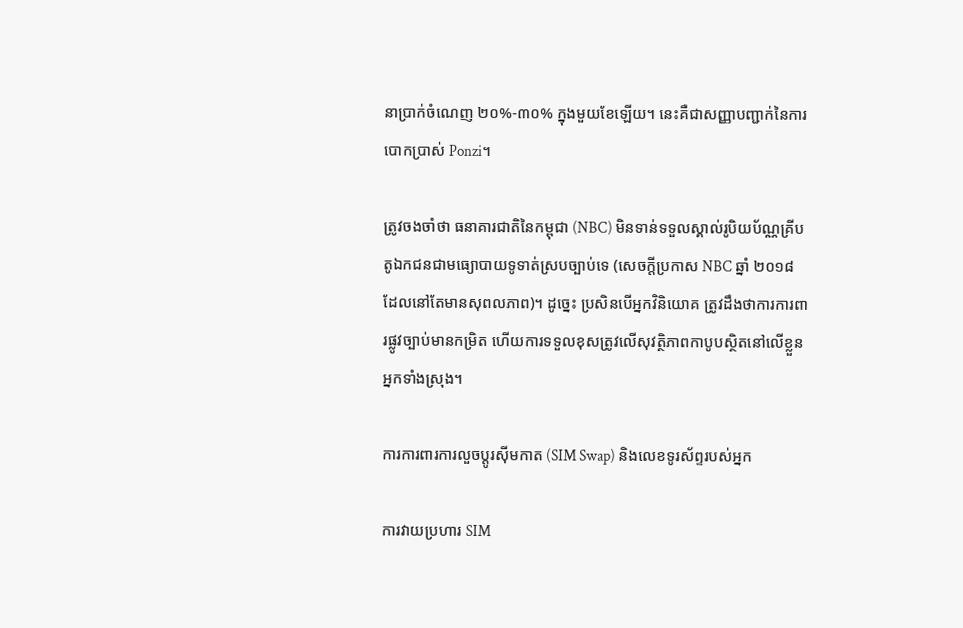នាប្រាក់ចំណេញ ២០%-៣០% ក្នុងមួយខែឡើយ។ នេះគឺជាសញ្ញាបញ្ជាក់នៃការបោកប្រាស់ Ponzi។

ត្រូវចងចាំថា ធនាគារជាតិនៃកម្ពុជា (NBC) មិនទាន់ទទួលស្គាល់រូបិយប័ណ្ណគ្រីបតូឯកជនជាមធ្យោបាយទូទាត់ស្របច្បាប់ទេ (សេចក្ដីប្រកាស NBC ឆ្នាំ ២០១៨ ដែលនៅតែមានសុពលភាព)។ ដូច្នេះ ប្រសិនបើអ្នកវិនិយោគ ត្រូវដឹងថាការការពារផ្លូវច្បាប់មានកម្រិត ហើយការទទួលខុសត្រូវលើសុវត្ថិភាពកាបូបស្ថិតនៅលើខ្លួនអ្នកទាំងស្រុង។

ការការពារការលួចប្តូរស៊ីមកាត (SIM Swap) និងលេខទូរស័ព្ទរបស់អ្នក

ការវាយប្រហារ SIM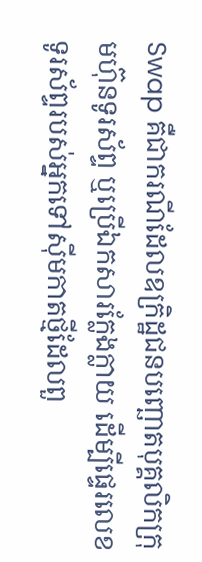Swap គឺជាករណីដែលឧក្រិដ្ឋជនបញ្ឆោតបុគ្គលិកក្រុមហ៊ុនទូរស័ព្ទ ឬប្រើឯកសារក្លែងក្លាយ ដើម្បីផ្ទេរលេខទូរស័ព្ទរបស់អ្នកទៅស៊ីមកាតថ្មីដែលពួ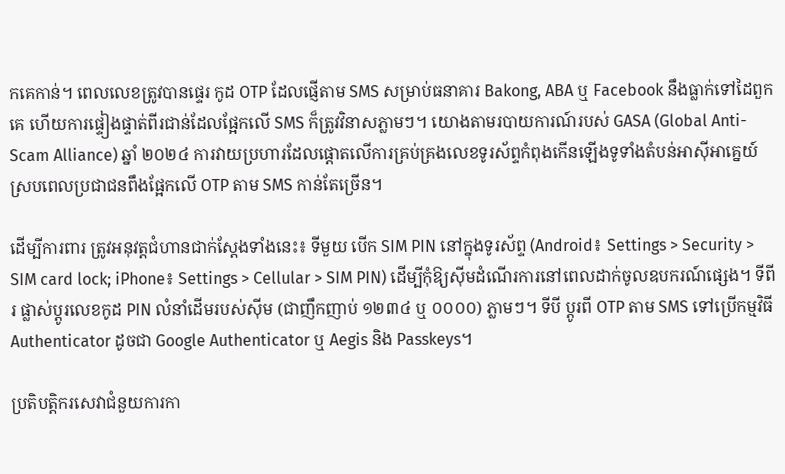កគេកាន់។ ពេលលេខត្រូវបានផ្ទេរ កូដ OTP ដែលផ្ញើតាម SMS សម្រាប់ធនាគារ Bakong, ABA ឬ Facebook នឹងធ្លាក់ទៅដៃពួកគេ ហើយការផ្ទៀងផ្ទាត់ពីរជាន់ដែលផ្អែកលើ SMS ក៏ត្រូវវិនាសភ្លាមៗ។ យោងតាមរបាយការណ៍របស់ GASA (Global Anti-Scam Alliance) ឆ្នាំ ២០២៤ ការវាយប្រហារដែលផ្តោតលើការគ្រប់គ្រងលេខទូរស័ព្ទកំពុងកើនឡើងទូទាំងតំបន់អាស៊ីអាគ្នេយ៍ ស្របពេលប្រជាជនពឹងផ្អែកលើ OTP តាម SMS កាន់តែច្រើន។

ដើម្បីការពារ ត្រូវអនុវត្តជំហានជាក់ស្តែងទាំងនេះ៖ ទីមួយ បើក SIM PIN នៅក្នុងទូរស័ព្ទ (Android៖ Settings > Security > SIM card lock; iPhone៖ Settings > Cellular > SIM PIN) ដើម្បីកុំឱ្យស៊ីមដំណើរការនៅពេលដាក់ចូលឧបករណ៍ផ្សេង។ ទីពីរ ផ្លាស់ប្តូរលេខកូដ PIN លំនាំដើមរបស់ស៊ីម (ជាញឹកញាប់ ១២៣៤ ឬ ០០០០) ភ្លាមៗ។ ទីបី ប្តូរពី OTP តាម SMS ទៅប្រើកម្មវិធី Authenticator ដូចជា Google Authenticator ឬ Aegis និង Passkeys។

ប្រតិបត្តិករសេវាជំនួយការកា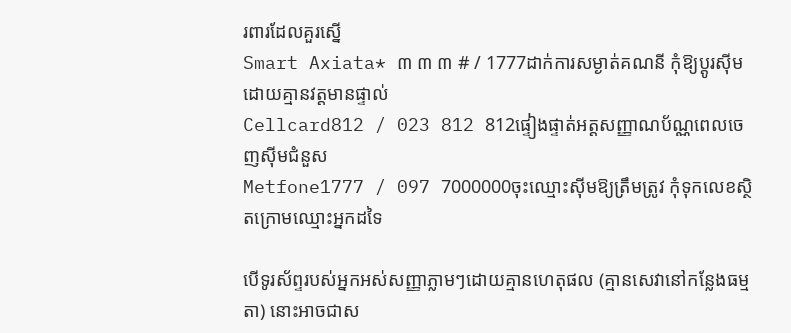រពារដែលគួរស្នើ
Smart Axiata* ៣ ៣ ៣ # / 1777ដាក់ការសម្ងាត់គណនី កុំឱ្យប្តូរស៊ីមដោយគ្មានវត្តមានផ្ទាល់
Cellcard812 / 023 812 812ផ្ទៀងផ្ទាត់អត្តសញ្ញាណប័ណ្ណពេលចេញស៊ីមជំនួស
Metfone1777 / 097 7000000ចុះឈ្មោះស៊ីមឱ្យត្រឹមត្រូវ កុំទុកលេខស្ថិតក្រោមឈ្មោះអ្នកដទៃ

បើទូរស័ព្ទរបស់អ្នកអស់សញ្ញាភ្លាមៗដោយគ្មានហេតុផល (គ្មានសេវានៅកន្លែងធម្មតា) នោះអាចជាស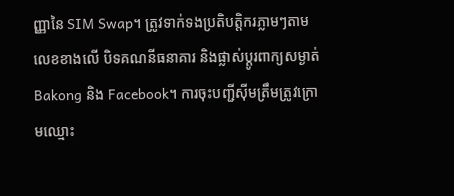ញ្ញានៃ SIM Swap។ ត្រូវទាក់ទងប្រតិបត្តិករភ្លាមៗតាមលេខខាងលើ បិទគណនីធនាគារ និងផ្លាស់ប្តូរពាក្យសម្ងាត់ Bakong និង Facebook។ ការចុះបញ្ជីស៊ីមត្រឹមត្រូវក្រោមឈ្មោះ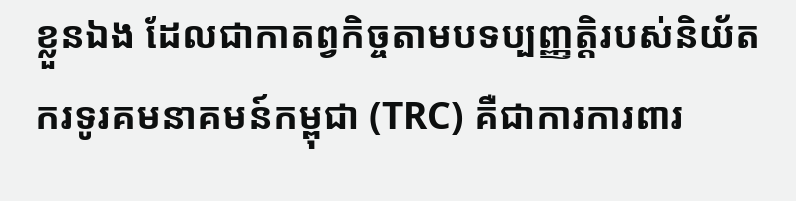ខ្លួនឯង ដែលជាកាតព្វកិច្ចតាមបទប្បញ្ញត្តិរបស់និយ័តករទូរគមនាគមន៍កម្ពុជា (TRC) គឺជាការការពារ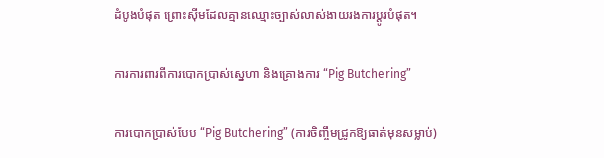ដំបូងបំផុត ព្រោះស៊ីមដែលគ្មានឈ្មោះច្បាស់លាស់ងាយរងការប្តូរបំផុត។

ការការពារពីការបោកប្រាស់ស្នេហា និងគ្រោងការ “Pig Butchering”

ការបោកប្រាស់បែប “Pig Butchering” (ការចិញ្ចឹមជ្រូកឱ្យធាត់មុនសម្លាប់)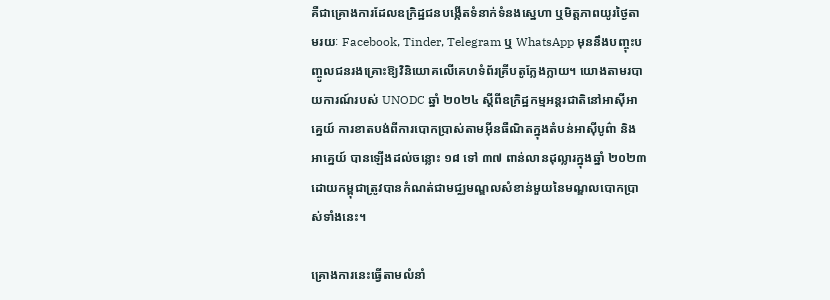គឺជាគ្រោងការដែលឧក្រិដ្ឋជនបង្កើតទំនាក់ទំនងស្នេហា ឬមិត្តភាពយូរថ្ងៃតាមរយៈ Facebook, Tinder, Telegram ឬ WhatsApp មុននឹងបញ្ចុះបញ្ចូលជនរងគ្រោះឱ្យវិនិយោគលើគេហទំព័រគ្រីបតូក្លែងក្លាយ។ យោងតាមរបាយការណ៍របស់ UNODC ឆ្នាំ ២០២៤ ស្តីពីឧក្រិដ្ឋកម្មអន្តរជាតិនៅអាស៊ីអាគ្នេយ៍ ការខាតបង់ពីការបោកប្រាស់តាមអ៊ីនធឺណិតក្នុងតំបន់អាស៊ីបូព៌ា និងអាគ្នេយ៍ បានឡើងដល់ចន្លោះ ១៨ ទៅ ៣៧ ពាន់លានដុល្លារក្នុងឆ្នាំ ២០២៣ ដោយកម្ពុជាត្រូវបានកំណត់ជាមជ្ឈមណ្ឌលសំខាន់មួយនៃមណ្ឌលបោកប្រាស់ទាំងនេះ។

គ្រោងការនេះធ្វើតាមលំនាំ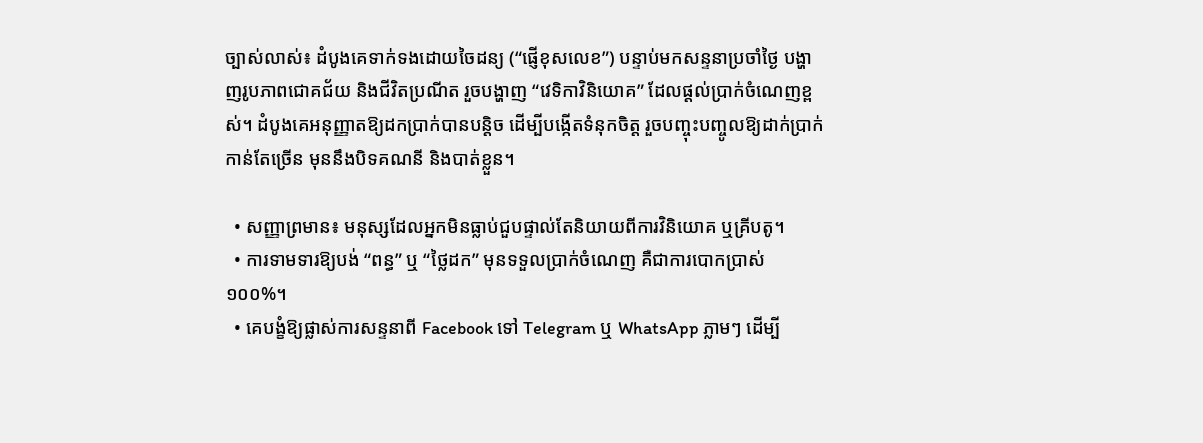ច្បាស់លាស់៖ ដំបូងគេទាក់ទងដោយចៃដន្យ (“ផ្ញើខុសលេខ”) បន្ទាប់មកសន្ទនាប្រចាំថ្ងៃ បង្ហាញរូបភាពជោគជ័យ និងជីវិតប្រណីត រួចបង្ហាញ “វេទិកាវិនិយោគ” ដែលផ្តល់ប្រាក់ចំណេញខ្ពស់។ ដំបូងគេអនុញ្ញាតឱ្យដកប្រាក់បានបន្តិច ដើម្បីបង្កើតទំនុកចិត្ត រួចបញ្ចុះបញ្ចូលឱ្យដាក់ប្រាក់កាន់តែច្រើន មុននឹងបិទគណនី និងបាត់ខ្លួន។

  • សញ្ញាព្រមាន៖ មនុស្សដែលអ្នកមិនធ្លាប់ជួបផ្ទាល់តែនិយាយពីការវិនិយោគ ឬគ្រីបតូ។
  • ការទាមទារឱ្យបង់ “ពន្ធ” ឬ “ថ្លៃដក” មុនទទួលប្រាក់ចំណេញ គឺជាការបោកប្រាស់ ១០០%។
  • គេបង្ខំឱ្យផ្លាស់ការសន្ទនាពី Facebook ទៅ Telegram ឬ WhatsApp ភ្លាមៗ ដើម្បី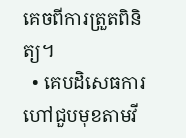គេចពីការត្រួតពិនិត្យ។
  • គេបដិសេធការហៅជួបមុខតាមវី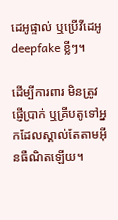ដេអូផ្ទាល់ ឬប្រើវីដេអូ deepfake ខ្លីៗ។

ដើម្បីការពារ មិនត្រូវផ្ញើប្រាក់ ឬគ្រីបតូទៅអ្នកដែលស្គាល់តែតាមអ៊ីនធឺណិតឡើយ។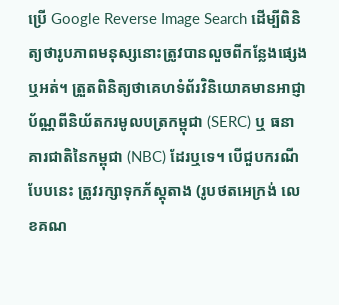ប្រើ Google Reverse Image Search ដើម្បីពិនិត្យថារូបភាពមនុស្សនោះត្រូវបានលួចពីកន្លែងផ្សេងឬអត់។ ត្រួតពិនិត្យថាគេហទំព័រវិនិយោគមានអាជ្ញាប័ណ្ណពីនិយ័តករមូលបត្រកម្ពុជា (SERC) ឬ ធនាគារជាតិនៃកម្ពុជា (NBC) ដែរឬទេ។ បើជួបករណីបែបនេះ ត្រូវរក្សាទុកភ័ស្តុតាង (រូបថតអេក្រង់ លេខគណ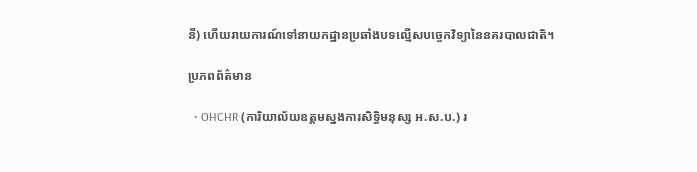នី) ហើយរាយការណ៍ទៅនាយកដ្ឋានប្រឆាំងបទល្មើសបច្ចេកវិទ្យានៃនគរបាលជាតិ។

ប្រភពព័ត៌មាន

  • OHCHR (ការិយាល័យឧត្តមស្នងការសិទ្ធិមនុស្ស អ.ស.ប.) រ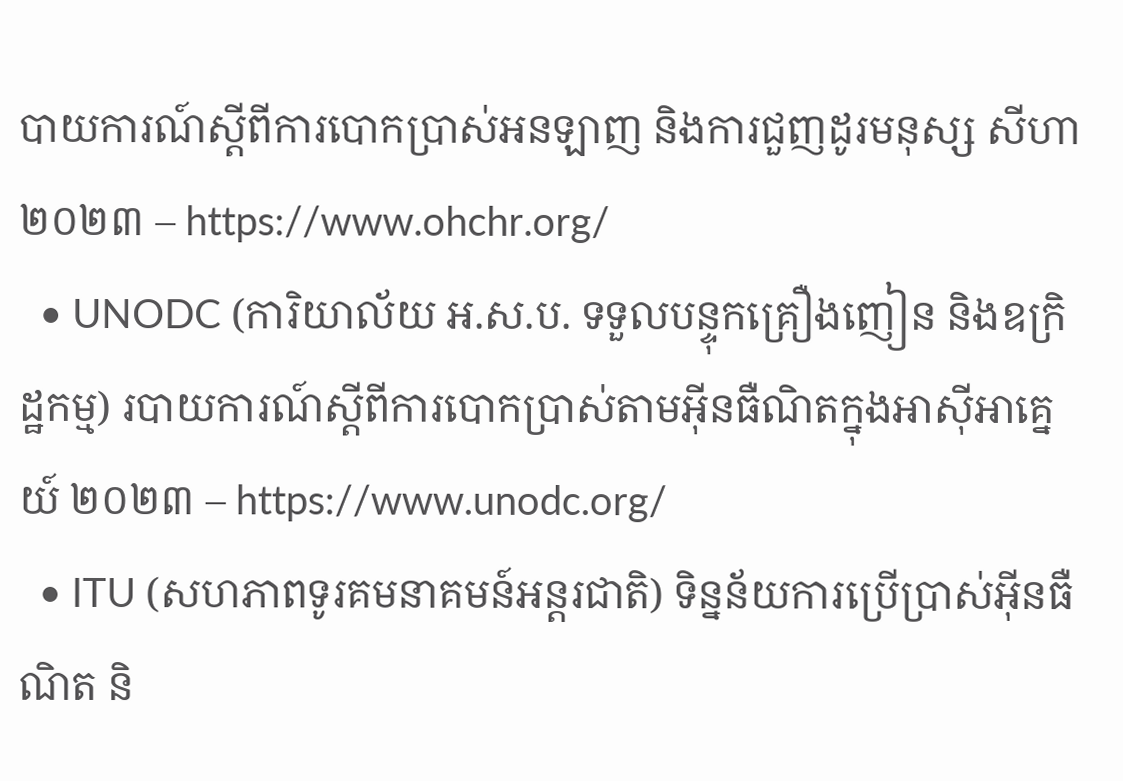បាយការណ៍ស្ដីពីការបោកប្រាស់អនឡាញ និងការជួញដូរមនុស្ស សីហា ២០២៣ – https://www.ohchr.org/
  • UNODC (ការិយាល័យ អ.ស.ប. ទទួលបន្ទុកគ្រឿងញៀន និងឧក្រិដ្ឋកម្ម) របាយការណ៍ស្ដីពីការបោកប្រាស់តាមអ៊ីនធឺណិតក្នុងអាស៊ីអាគ្នេយ៍ ២០២៣ – https://www.unodc.org/
  • ITU (សហភាពទូរគមនាគមន៍អន្តរជាតិ) ទិន្នន័យការប្រើប្រាស់អ៊ីនធឺណិត និ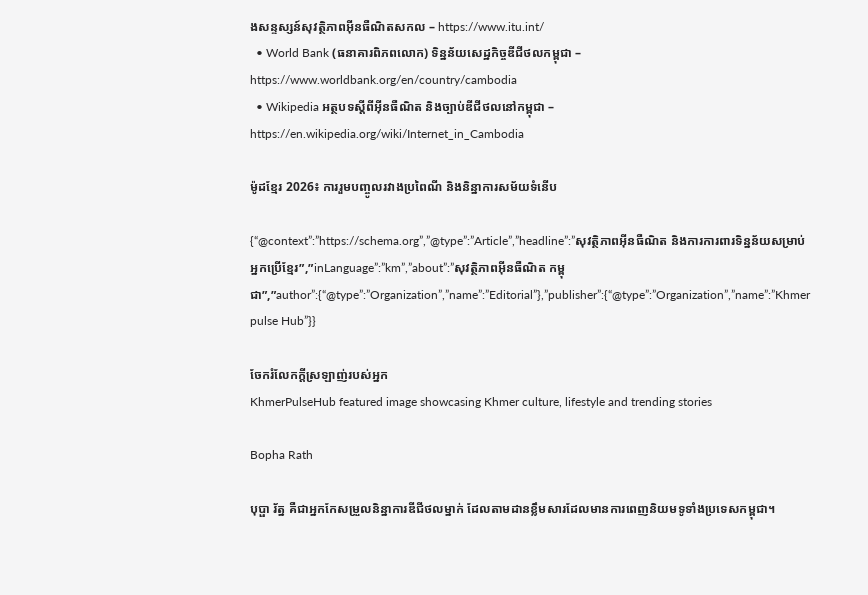ងសន្ទស្សន៍សុវត្ថិភាពអ៊ីនធឺណិតសកល – https://www.itu.int/
  • World Bank (ធនាគារពិភពលោក) ទិន្នន័យសេដ្ឋកិច្ចឌីជីថលកម្ពុជា – https://www.worldbank.org/en/country/cambodia
  • Wikipedia អត្ថបទស្ដីពីអ៊ីនធឺណិត និងច្បាប់ឌីជីថលនៅកម្ពុជា – https://en.wikipedia.org/wiki/Internet_in_Cambodia

ម៉ូដខ្មែរ 2026៖ ការរួមបញ្ចូលរវាងប្រពៃណី និងនិន្នាការសម័យទំនើប

{“@context”:”https://schema.org”,”@type”:”Article”,”headline”:”សុវត្ថិភាពអ៊ីនធឺណិត និងការការពារទិន្នន័យសម្រាប់អ្នកប្រើខ្មែរ”,”inLanguage”:”km”,”about”:”សុវត្ថិភាពអ៊ីនធឺណិត កម្ពុជា”,”author”:{“@type”:”Organization”,”name”:”Editorial”},”publisher”:{“@type”:”Organization”,”name”:”Khmer pulse Hub”}}

ចែករំលែកក្ដីស្រឡាញ់របស់អ្នក
KhmerPulseHub featured image showcasing Khmer culture, lifestyle and trending stories

Bopha Rath

បុប្ផា រ័ត្ន គឺជាអ្នកកែសម្រួលនិន្នាការឌីជីថលម្នាក់ ដែលតាមដានខ្លឹមសារដែលមានការពេញនិយមទូទាំងប្រទេសកម្ពុជា។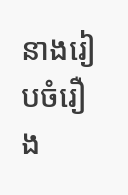នាងរៀបចំរឿង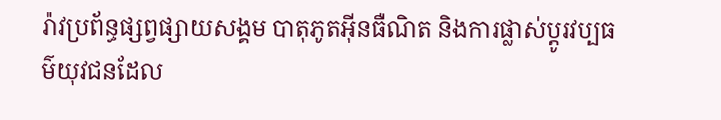រ៉ាវប្រព័ន្ធផ្សព្វផ្សាយសង្គម បាតុភូតអ៊ីនធឺណិត និងការផ្លាស់ប្តូរវប្បធម៌យុវជនដែល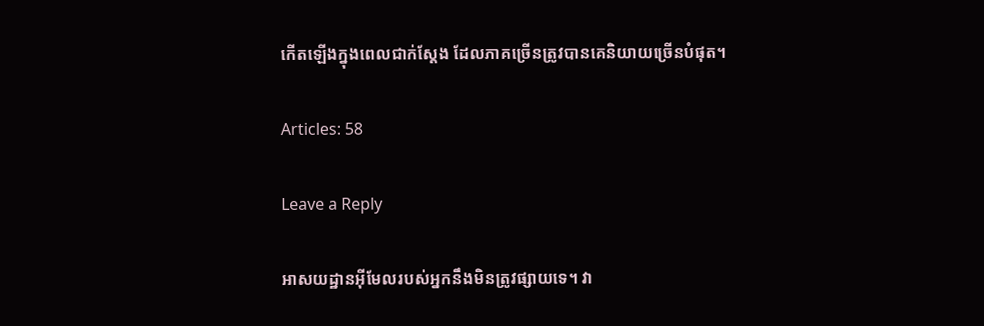កើតឡើងក្នុងពេលជាក់ស្តែង ដែលភាគច្រើនត្រូវបានគេនិយាយច្រើនបំផុត។

Articles: 58

Leave a Reply

អាសយដ្ឋានអ៊ីមែលរបស់អ្នកនឹងមិនត្រូវផ្សាយទេ។ វា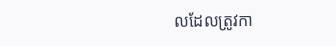លដែលត្រូវកា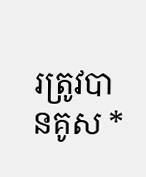រត្រូវបានគូស *